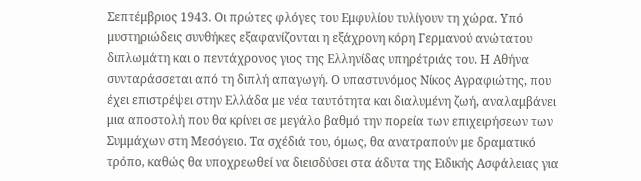Σεπτέμβριος 1943. Οι πρώτες φλόγες του Εμφυλίου τυλίγουν τη χώρα. Υπό μυστηριώδεις συνθήκες εξαφανίζονται η εξάχρονη κόρη Γερμανού ανώτατου διπλωμάτη και ο πεντάχρονος γιος της Ελληνίδας υπηρέτριάς του. Η Αθήνα συνταράσσεται από τη διπλή απαγωγή. Ο υπαστυνόμος Νίκος Αγραφιώτης, που έχει επιστρέψει στην Ελλάδα με νέα ταυτότητα και διαλυμένη ζωή, αναλαμβάνει μια αποστολή που θα κρίνει σε μεγάλο βαθμό την πορεία των επιχειρήσεων των Συμμάχων στη Μεσόγειο. Τα σχέδιά του, όμως, θα ανατραπούν με δραματικό τρόπο, καθώς θα υποχρεωθεί να διεισδύσει στα άδυτα της Ειδικής Ασφάλειας για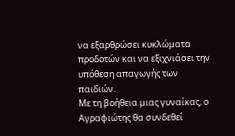να εξαρθρώσει κυκλώματα προδοτών και να εξιχνιάσει την υπόθεση απαγωγής των παιδιών.
Με τη βοήθεια μιας γυναίκας, ο Αγραφιώτης θα συνδεθεί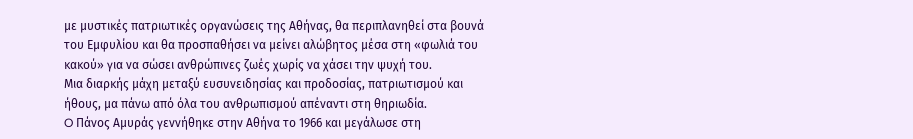με μυστικές πατριωτικές οργανώσεις της Αθήνας, θα περιπλανηθεί στα βουνά του Εμφυλίου και θα προσπαθήσει να μείνει αλώβητος μέσα στη «φωλιά του κακού» για να σώσει ανθρώπινες ζωές χωρίς να χάσει την ψυχή του.
Μια διαρκής μάχη μεταξύ ευσυνειδησίας και προδοσίας, πατριωτισμού και ήθους, μα πάνω από όλα του ανθρωπισμού απέναντι στη θηριωδία.
O Πάνος Αμυράς γεννήθηκε στην Αθήνα το 1966 και μεγάλωσε στη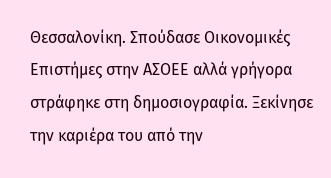Θεσσαλονίκη. Σπούδασε Οικονομικές Επιστήμες στην ΑΣΟΕΕ αλλά γρήγορα στράφηκε στη δημοσιογραφία. Ξεκίνησε την καριέρα του από την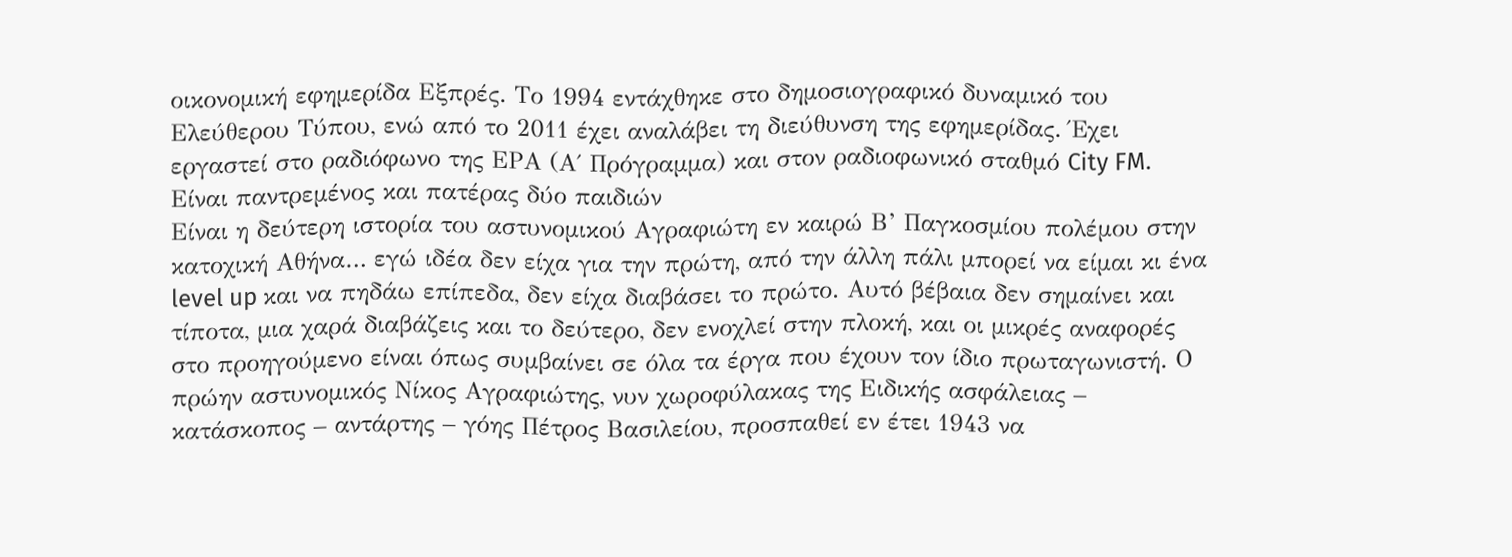οικονομική εφημερίδα Εξπρές. Το 1994 εντάχθηκε στο δημοσιογραφικό δυναμικό του Ελεύθερου Τύπου, ενώ από το 2011 έχει αναλάβει τη διεύθυνση της εφημερίδας. Έχει εργαστεί στο ραδιόφωνο της ΕΡΑ (Α΄ Πρόγραμμα) και στον ραδιοφωνικό σταθμό City FM. Είναι παντρεμένος και πατέρας δύο παιδιών
Είναι η δεύτερη ιστορία του αστυνομικού Αγραφιώτη εν καιρώ Β’ Παγκοσμίου πολέμου στην κατοχική Αθήνα… εγώ ιδέα δεν είχα για την πρώτη, από την άλλη πάλι μπορεί να είμαι κι ένα level up και να πηδάω επίπεδα, δεν είχα διαβάσει το πρώτο. Αυτό βέβαια δεν σημαίνει και τίποτα, μια χαρά διαβάζεις και το δεύτερο, δεν ενοχλεί στην πλοκή, και οι μικρές αναφορές στο προηγούμενο είναι όπως συμβαίνει σε όλα τα έργα που έχουν τον ίδιο πρωταγωνιστή. Ο πρώην αστυνομικός Νίκος Αγραφιώτης, νυν χωροφύλακας της Ειδικής ασφάλειας – κατάσκοπος – αντάρτης – γόης Πέτρος Βασιλείου, προσπαθεί εν έτει 1943 να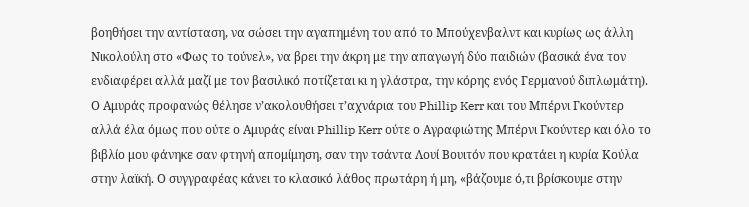βοηθήσει την αντίσταση, να σώσει την αγαπημένη του από το Μπούχενβαλντ και κυρίως ως άλλη Νικολούλη στο «Φως το τούνελ», να βρει την άκρη με την απαγωγή δύο παιδιών (βασικά ένα τον ενδιαφέρει αλλά μαζί με τον βασιλικό ποτίζεται κι η γλάστρα, την κόρης ενός Γερμανού διπλωμάτη). Ο Αμυράς προφανώς θέλησε ν’ακολουθήσει τ’αχνάρια του Phillip Kerr και του Μπέρνι Γκούντερ αλλά έλα όμως που ούτε ο Αμυράς είναι Phillip Kerr ούτε ο Αγραφιώτης Μπέρνι Γκούντερ και όλο το βιβλίο μου φάνηκε σαν φτηνή απομίμηση, σαν την τσάντα Λουί Βουιτόν που κρατάει η κυρία Κούλα στην λαϊκή. Ο συγγραφέας κάνει το κλασικό λάθος πρωτάρη ή μη, «βάζουμε ό,τι βρίσκουμε στην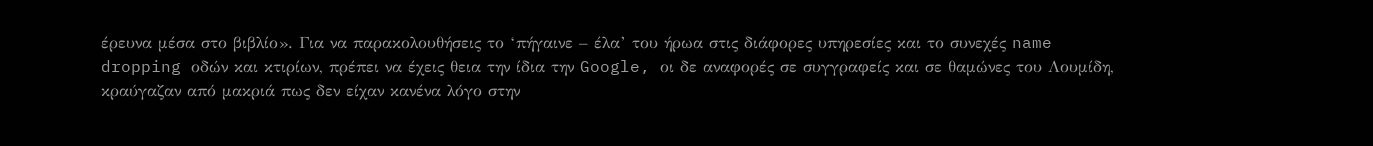έρευνα μέσα στο βιβλίο». Για να παρακολουθήσεις το ‘πήγαινε – έλα’ του ήρωα στις διάφορες υπηρεσίες και το συνεχές name dropping οδών και κτιρίων, πρέπει να έχεις θεια την ίδια την Google, οι δε αναφορές σε συγγραφείς και σε θαμώνες του Λουμίδη, κραύγαζαν από μακριά πως δεν είχαν κανένα λόγο στην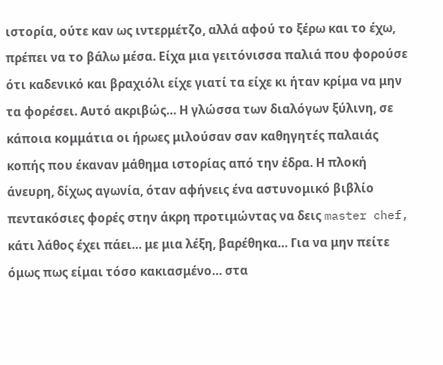ιστορία, ούτε καν ως ιντερμέτζο, αλλά αφού το ξέρω και το έχω, πρέπει να το βάλω μέσα. Είχα μια γειτόνισσα παλιά που φορούσε ότι καδενικό και βραχιόλι είχε γιατί τα είχε κι ήταν κρίμα να μην τα φορέσει. Αυτό ακριβώς… Η γλώσσα των διαλόγων ξύλινη, σε κάποια κομμάτια οι ήρωες μιλούσαν σαν καθηγητές παλαιάς κοπής που έκαναν μάθημα ιστορίας από την έδρα. Η πλοκή άνευρη, δίχως αγωνία, όταν αφήνεις ένα αστυνομικό βιβλίο πεντακόσιες φορές στην άκρη προτιμώντας να δεις master chef, κάτι λάθος έχει πάει… με μια λέξη, βαρέθηκα… Για να μην πείτε όμως πως είμαι τόσο κακιασμένο… στα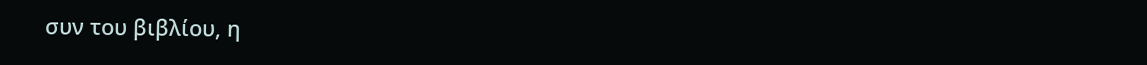συν του βιβλίου, η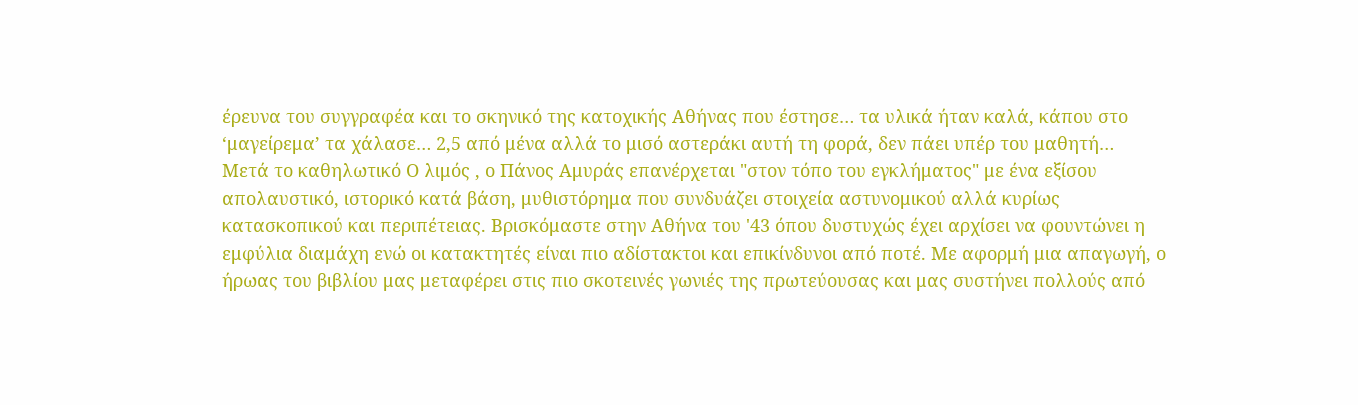έρευνα του συγγραφέα και το σκηνικό της κατοχικής Αθήνας που έστησε… τα υλικά ήταν καλά, κάπου στο ‘μαγείρεμα’ τα χάλασε… 2,5 από μένα αλλά το μισό αστεράκι αυτή τη φορά, δεν πάει υπέρ του μαθητή…
Μετά το καθηλωτικό Ο λιμός , ο Πάνος Αμυράς επανέρχεται "στον τόπο του εγκλήματος" με ένα εξίσου απολαυστικό, ιστορικό κατά βάση, μυθιστόρημα που συνδυάζει στοιχεία αστυνομικού αλλά κυρίως κατασκοπικού και περιπέτειας. Βρισκόμαστε στην Αθήνα του '43 όπου δυστυχώς έχει αρχίσει να φουντώνει η εμφύλια διαμάχη ενώ οι κατακτητές είναι πιο αδίστακτοι και επικίνδυνοι από ποτέ. Με αφορμή μια απαγωγή, ο ήρωας του βιβλίου μας μεταφέρει στις πιο σκοτεινές γωνιές της πρωτεύουσας και μας συστήνει πολλούς από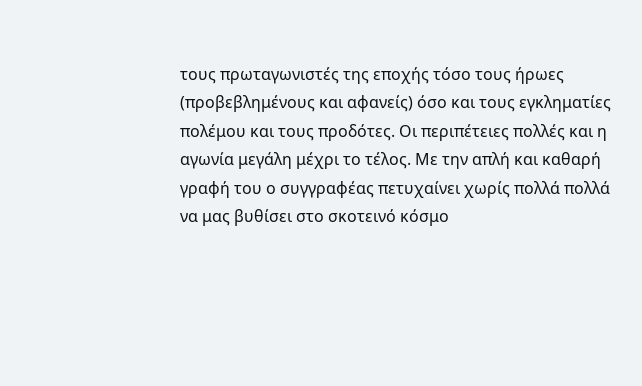τους πρωταγωνιστές της εποχής τόσο τους ήρωες (προβεβλημένους και αφανείς) όσο και τους εγκληματίες πολέμου και τους προδότες. Οι περιπέτειες πολλές και η αγωνία μεγάλη μέχρι το τέλος. Με την απλή και καθαρή γραφή του ο συγγραφέας πετυχαίνει χωρίς πολλά πολλά να μας βυθίσει στο σκοτεινό κόσμο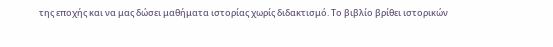της εποχής και να μας δώσει μαθήματα ιστορίας χωρίς διδακτισμό. Το βιβλίο βρίθει ιστορικών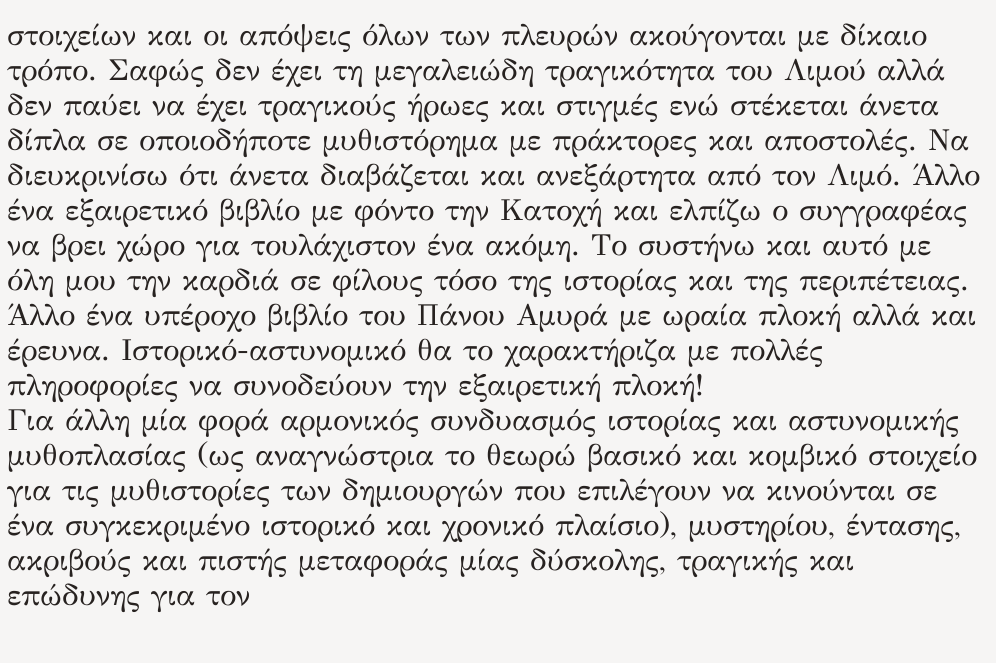στοιχείων και οι απόψεις όλων των πλευρών ακούγονται με δίκαιο τρόπο. Σαφώς δεν έχει τη μεγαλειώδη τραγικότητα του Λιμού αλλά δεν παύει να έχει τραγικούς ήρωες και στιγμές ενώ στέκεται άνετα δίπλα σε οποιοδήποτε μυθιστόρημα με πράκτορες και αποστολές. Να διευκρινίσω ότι άνετα διαβάζεται και ανεξάρτητα από τον Λιμό. Άλλο ένα εξαιρετικό βιβλίο με φόντο την Κατοχή και ελπίζω ο συγγραφέας να βρει χώρο για τουλάχιστον ένα ακόμη. Το συστήνω και αυτό με όλη μου την καρδιά σε φίλους τόσο της ιστορίας και της περιπέτειας.
Άλλο ένα υπέροχο βιβλίο του Πάνου Αμυρά με ωραία πλοκή αλλά και έρευνα. Ιστορικό-αστυνομικό θα το χαρακτήριζα με πολλές πληροφορίες να συνοδεύουν την εξαιρετική πλοκή!
Για άλλη μία φορά αρμονικός συνδυασμός ιστορίας και αστυνομικής μυθοπλασίας (ως αναγνώστρια το θεωρώ βασικό και κομβικό στοιχείο για τις μυθιστορίες των δημιουργών που επιλέγουν να κινούνται σε ένα συγκεκριμένο ιστορικό και χρονικό πλαίσιο), μυστηρίου, έντασης, ακριβούς και πιστής μεταφοράς μίας δύσκολης, τραγικής και επώδυνης για τον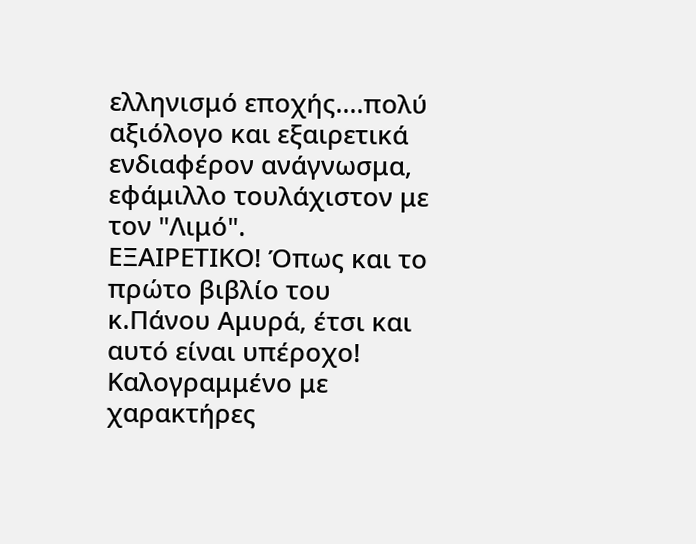ελληνισμό εποχής....πολύ αξιόλογο και εξαιρετικά ενδιαφέρον ανάγνωσμα, εφάμιλλο τουλάχιστον με τον "Λιμό".
ΕΞΑΙΡΕΤΙΚΟ! Όπως και το πρώτο βιβλίο του κ.Πάνου Αμυρά, έτσι και αυτό είναι υπέροχο! Καλογραμμένο με χαρακτήρες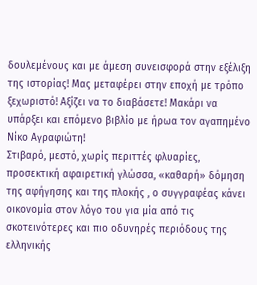δουλεμένους και με άμεση συνεισφορά στην εξέλιξη της ιστορίας! Μας μεταφέρει στην εποχή με τρόπο ξεχωριστό! Αξίζει να το διαβάσετε! Μακάρι να υπάρξει και επόμενο βιβλίο με ήρωα τον αγαπημένο Νίκο Αγραφιώτη!
Στιβαρό, μεστό, χωρίς περιττές φλυαρίες, προσεκτική αφαιρετική γλώσσα, «καθαρή» δόμηση της αφήγησης και της πλοκής , ο συγγραφέας κάνει οικονομία στον λόγο του για μία από τις σκοτεινότερες και πιο οδυνηρές περιόδους της ελληνικής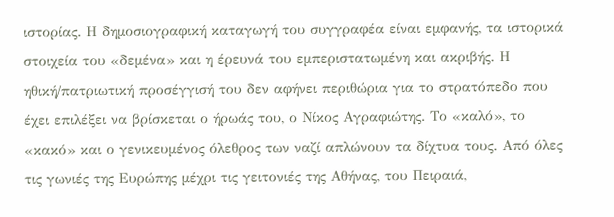ιστορίας. Η δημοσιογραφική καταγωγή του συγγραφέα είναι εμφανής, τα ιστορικά στοιχεία του «δεμένα» και η έρευνά του εμπεριστατωμένη και ακριβής. Η ηθική/πατριωτική προσέγγισή του δεν αφήνει περιθώρια για το στρατόπεδο που έχει επιλέξει να βρίσκεται ο ήρωάς του, ο Νίκος Αγραφιώτης. Το «καλό», το «κακό» και ο γενικευμένος όλεθρος των ναζί απλώνουν τα δίχτυα τους. Από όλες τις γωνιές της Ευρώπης μέχρι τις γειτονιές της Αθήνας, του Πειραιά,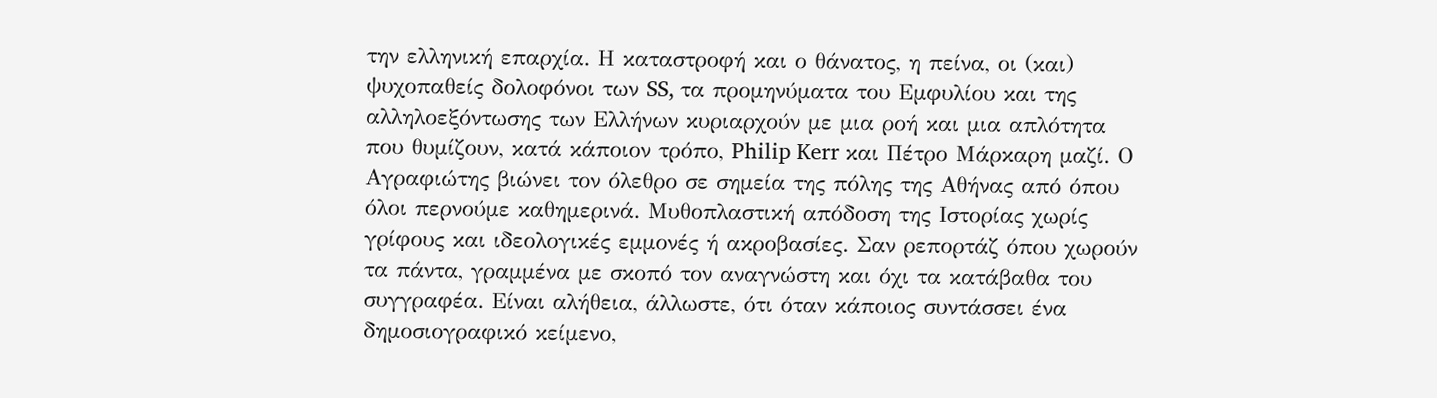την ελληνική επαρχία. Η καταστροφή και ο θάνατος, η πείνα, οι (και) ψυχοπαθείς δολοφόνοι των SS, τα προμηνύματα του Εμφυλίου και της αλληλοεξόντωσης των Ελλήνων κυριαρχούν με μια ροή και μια απλότητα που θυμίζουν, κατά κάποιον τρόπο, Philip Kerr και Πέτρο Μάρκαρη μαζί. Ο Αγραφιώτης βιώνει τον όλεθρο σε σημεία της πόλης της Αθήνας από όπου όλοι περνούμε καθημερινά. Μυθοπλαστική απόδοση της Ιστορίας χωρίς γρίφους και ιδεολογικές εμμονές ή ακροβασίες. Σαν ρεπορτάζ όπου χωρούν τα πάντα, γραμμένα με σκοπό τον αναγνώστη και όχι τα κατάβαθα του συγγραφέα. Είναι αλήθεια, άλλωστε, ότι όταν κάποιος συντάσσει ένα δημοσιογραφικό κείμενο,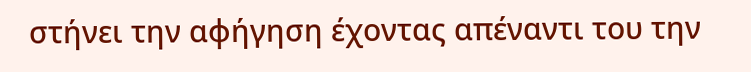στήνει την αφήγηση έχοντας απέναντι του την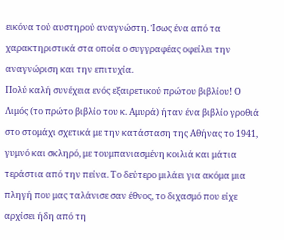εικόνα τού αυστηρού αναγνώστη. Ίσως ένα από τα χαρακτηριστικά στα οποία ο συγγραφέας οφείλει την αναγνώριση και την επιτυχία.
Πολύ καλή συνέχεια ενός εξαιρετικού πρώτου βιβλίου! Ο Λιμός (το πρώτο βιβλίο του κ. Αμυρά) ήταν ένα βιβλίο γροθιά στο στομάχι σχετικά με την κατάσταση της Αθήνας το 1941, γυμνό και σκληρό, με τουμπανιασμένη κοιλιά και μάτια τεράστια από την πείνα. Το δεύτερο μιλάει για ακόμα μια πληγή που μας ταλάνισε σαν έθνος, το διχασμό που είχε αρχίσει ήδη από τη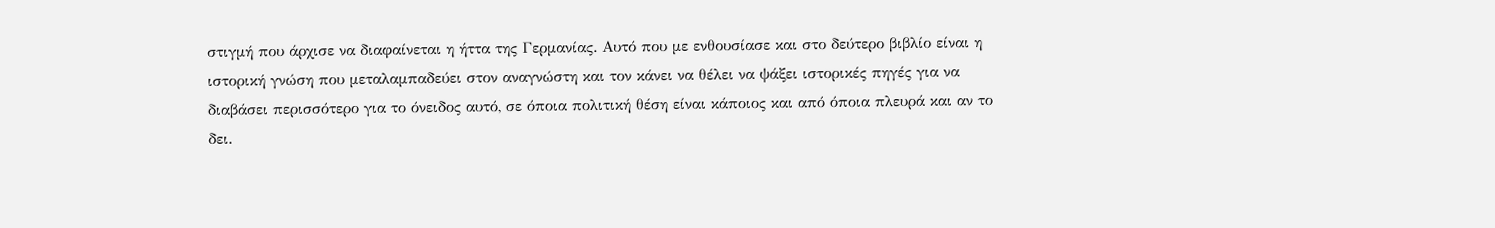στιγμή που άρχισε να διαφαίνεται η ήττα της Γερμανίας. Αυτό που με ενθουσίασε και στο δεύτερο βιβλίο είναι η ιστορική γνώση που μεταλαμπαδεύει στον αναγνώστη και τον κάνει να θέλει να ψάξει ιστορικές πηγές για να διαβάσει περισσότερο για το όνειδος αυτό, σε όποια πολιτική θέση είναι κάποιος και από όποια πλευρά και αν το δει.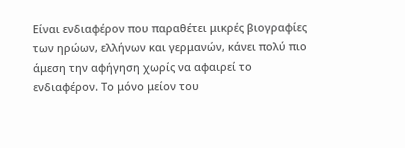Είναι ενδιαφέρον που παραθέτει μικρές βιογραφίες των ηρώων, ελλήνων και γερμανών, κάνει πολύ πιο άμεση την αφήγηση χωρίς να αφαιρεί το ενδιαφέρον. Το μόνο μείον του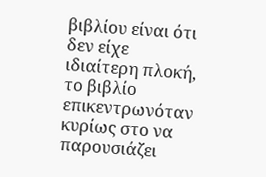βιβλίου είναι ότι δεν είχε ιδιαίτερη πλοκή, το βιβλίο επικεντρωνόταν κυρίως στο να παρουσιάζει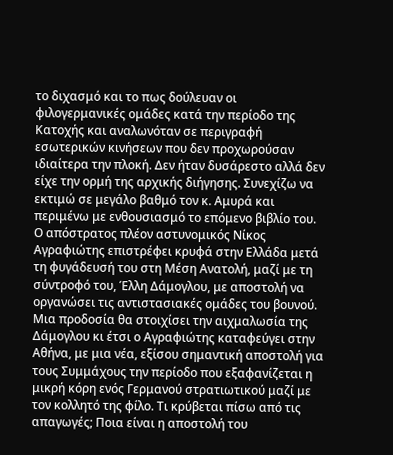το διχασμό και το πως δούλευαν οι φιλογερμανικές ομάδες κατά την περίοδο της Κατοχής και αναλωνόταν σε περιγραφή εσωτερικών κινήσεων που δεν προχωρούσαν ιδιαίτερα την πλοκή. Δεν ήταν δυσάρεστο αλλά δεν είχε την ορμή της αρχικής διήγησης. Συνεχίζω να εκτιμώ σε μεγάλο βαθμό τον κ. Αμυρά και περιμένω με ενθουσιασμό το επόμενο βιβλίο του.
Ο απόστρατος πλέον αστυνομικός Νίκος Αγραφιώτης επιστρέφει κρυφά στην Ελλάδα μετά τη φυγάδευσή του στη Μέση Ανατολή, μαζί με τη σύντροφό του, Έλλη Δάμογλου, με αποστολή να οργανώσει τις αντιστασιακές ομάδες του βουνού. Μια προδοσία θα στοιχίσει την αιχμαλωσία της Δάμογλου κι έτσι ο Αγραφιώτης καταφεύγει στην Αθήνα, με μια νέα, εξίσου σημαντική αποστολή για τους Συμμάχους την περίοδο που εξαφανίζεται η μικρή κόρη ενός Γερμανού στρατιωτικού μαζί με τον κολλητό της φίλο. Τι κρύβεται πίσω από τις απαγωγές; Ποια είναι η αποστολή του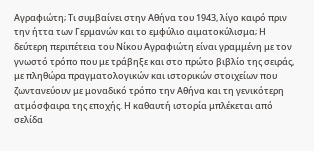Αγραφιώτη; Τι συμβαίνει στην Αθήνα του 1943, λίγο καιρό πριν την ήττα των Γερμανών και το εμφύλιο αιματοκύλισμα; Η δεύτερη περιπέτεια του Νίκου Αγραφιώτη είναι γραμμένη με τον γνωστό τρόπο που με τράβηξε και στο πρώτο βιβλίο της σειράς, με πληθώρα πραγματολογικών και ιστορικών στοιχείων που ζωντανεύουν με μοναδικό τρόπο την Αθήνα και τη γενικότερη ατμόσφαιρα της εποχής. Η καθαυτή ιστορία μπλέκεται από σελίδα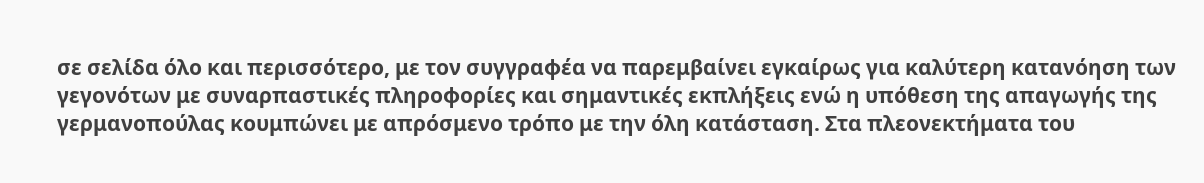σε σελίδα όλο και περισσότερο, με τον συγγραφέα να παρεμβαίνει εγκαίρως για καλύτερη κατανόηση των γεγονότων με συναρπαστικές πληροφορίες και σημαντικές εκπλήξεις ενώ η υπόθεση της απαγωγής της γερμανοπούλας κουμπώνει με απρόσμενο τρόπο με την όλη κατάσταση. Στα πλεονεκτήματα του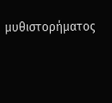μυθιστορήματος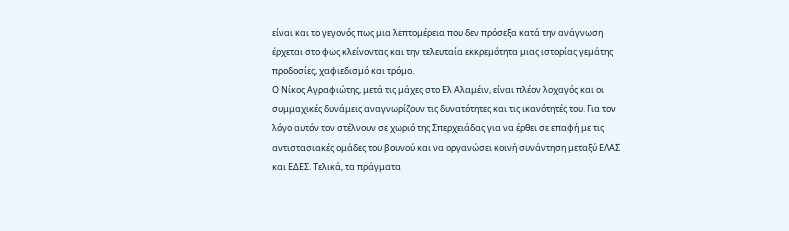είναι και το γεγονός πως μια λεπτομέρεια που δεν πρόσεξα κατά την ανάγνωση έρχεται στο φως κλείνοντας και την τελευταία εκκρεμότητα μιας ιστορίας γεμάτης προδοσίες, χαφιεδισμό και τρόμο.
Ο Νίκος Αγραφιώτης, μετά τις μάχες στο Ελ Αλαμέιν, είναι πλέον λοχαγός και οι συμμαχικές δυνάμεις αναγνωρίζουν τις δυνατότητες και τις ικανότητές του. Για τον λόγο αυτόν τον στέλνουν σε χωριό της Σπερχειάδας για να έρθει σε επαφή με τις αντιστασιακές ομάδες του βουνού και να οργανώσει κοινή συνάντηση μεταξύ ΕΛΑΣ και ΕΔΕΣ. Τελικά, τα πράγματα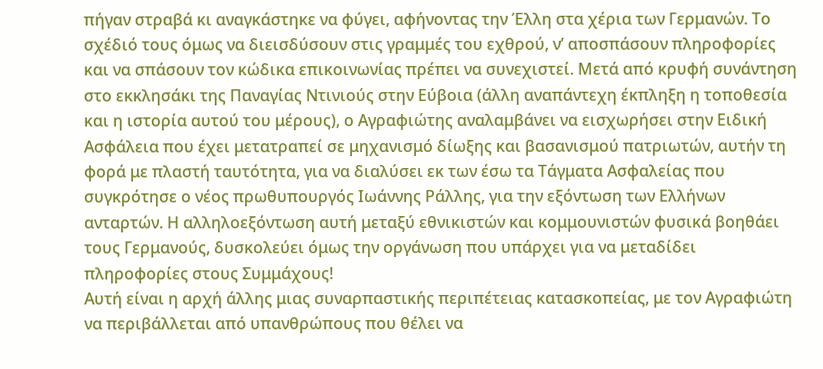πήγαν στραβά κι αναγκάστηκε να φύγει, αφήνοντας την Έλλη στα χέρια των Γερμανών. Το σχέδιό τους όμως να διεισδύσουν στις γραμμές του εχθρού, ν’ αποσπάσουν πληροφορίες και να σπάσουν τον κώδικα επικοινωνίας πρέπει να συνεχιστεί. Μετά από κρυφή συνάντηση στο εκκλησάκι της Παναγίας Ντινιούς στην Εύβοια (άλλη αναπάντεχη έκπληξη η τοποθεσία και η ιστορία αυτού του μέρους), ο Αγραφιώτης αναλαμβάνει να εισχωρήσει στην Ειδική Ασφάλεια που έχει μετατραπεί σε μηχανισμό δίωξης και βασανισμού πατριωτών, αυτήν τη φορά με πλαστή ταυτότητα, για να διαλύσει εκ των έσω τα Τάγματα Ασφαλείας που συγκρότησε ο νέος πρωθυπουργός Ιωάννης Ράλλης, για την εξόντωση των Ελλήνων ανταρτών. Η αλληλοεξόντωση αυτή μεταξύ εθνικιστών και κομμουνιστών φυσικά βοηθάει τους Γερμανούς, δυσκολεύει όμως την οργάνωση που υπάρχει για να μεταδίδει πληροφορίες στους Συμμάχους!
Αυτή είναι η αρχή άλλης μιας συναρπαστικής περιπέτειας κατασκοπείας, με τον Αγραφιώτη να περιβάλλεται από υπανθρώπους που θέλει να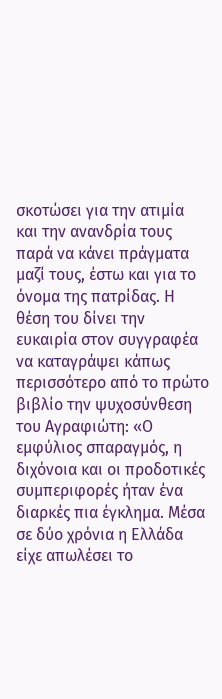σκοτώσει για την ατιμία και την ανανδρία τους παρά να κάνει πράγματα μαζί τους, έστω και για το όνομα της πατρίδας. Η θέση του δίνει την ευκαιρία στον συγγραφέα να καταγράψει κάπως περισσότερο από το πρώτο βιβλίο την ψυχοσύνθεση του Αγραφιώτη: «Ο εμφύλιος σπαραγμός, η διχόνοια και οι προδοτικές συμπεριφορές ήταν ένα διαρκές πια έγκλημα. Μέσα σε δύο χρόνια η Ελλάδα είχε απωλέσει το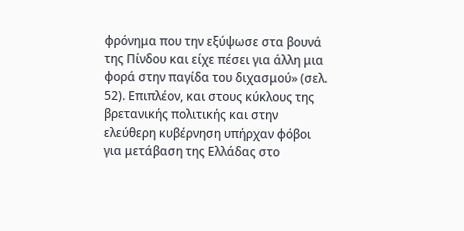φρόνημα που την εξύψωσε στα βουνά της Πίνδου και είχε πέσει για άλλη μια φορά στην παγίδα του διχασμού» (σελ. 52). Επιπλέον, και στους κύκλους της βρετανικής πολιτικής και στην ελεύθερη κυβέρνηση υπήρχαν φόβοι για μετάβαση της Ελλάδας στο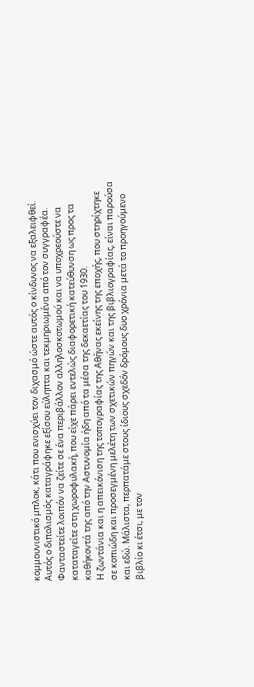κομμουνιστικό μπλοκ, κάτι που ενισχύει τον διχασμό ώστε αυτός ο κίνδυνος να εξαλειφθεί. Αυτός ο διπολισμός καταγράφηκε εξίσου εύληπτα και τεκμηριωμένα από τον συγγραφέα. Φανταστείτε λοιπόν να ζείτε σε ένα περιβάλλον αλληλοσκοτωμού και να υποχρεούστε να καταταγείτε στη χωροφυλακή, που είχε πάρει εντελώς διαφορετική κατεύθυνση ως προς τα καθήκοντά της από την Αστυνομία ήδη από τα μέσα της δεκαετίας του 1930.
Η ζωντάνια και η απεικόνιση της τοπογραφίας της Αθήνας εκείνης της εποχής, που στηρίχτηκε σε κοπιώδη και προσεγμένη μελέτη των σχετικών πηγών και της βιβλιογραφίας, είναι παρούσα και εδώ. Μάλιστα, περπατάμε στους ίδιους σχεδόν δρόμους δυο χρόνια μετά το προηγούμενο βιβλίο κι έτσι, με τον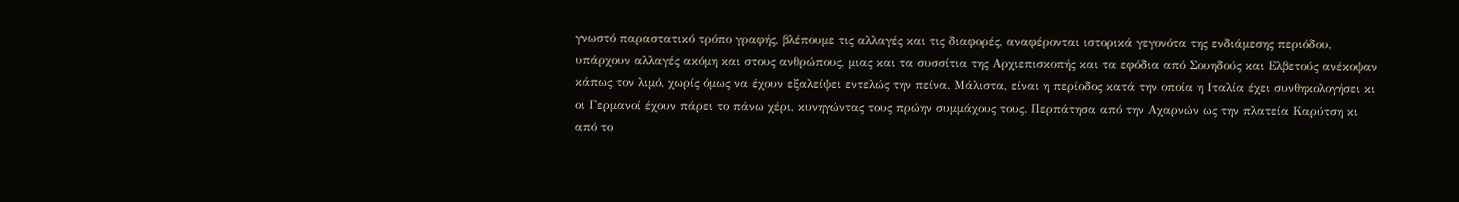γνωστό παραστατικό τρόπο γραφής, βλέπουμε τις αλλαγές και τις διαφορές, αναφέρονται ιστορικά γεγονότα της ενδιάμεσης περιόδου, υπάρχουν αλλαγές ακόμη και στους ανθρώπους, μιας και τα συσσίτια της Αρχιεπισκοπής και τα εφόδια από Σουηδούς και Ελβετούς ανέκοψαν κάπως τον λιμό, χωρίς όμως να έχουν εξαλείψει εντελώς την πείνα. Μάλιστα, είναι η περίοδος κατά την οποία η Ιταλία έχει συνθηκολογήσει κι οι Γερμανοί έχουν πάρει το πάνω χέρι, κυνηγώντας τους πρώην συμμάχους τους. Περπάτησα από την Αχαρνών ως την πλατεία Καρύτση κι από το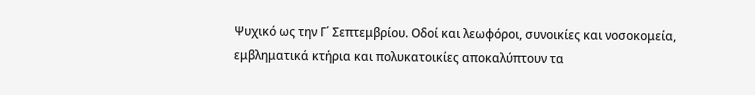Ψυχικό ως την Γ΄ Σεπτεμβρίου. Οδοί και λεωφόροι, συνοικίες και νοσοκομεία, εμβληματικά κτήρια και πολυκατοικίες αποκαλύπτουν τα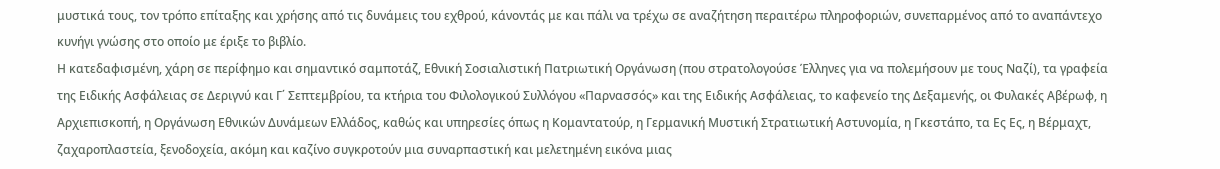μυστικά τους, τον τρόπο επίταξης και χρήσης από τις δυνάμεις του εχθρού, κάνοντάς με και πάλι να τρέχω σε αναζήτηση περαιτέρω πληροφοριών, συνεπαρμένος από το αναπάντεχο κυνήγι γνώσης στο οποίο με έριξε το βιβλίο.
Η κατεδαφισμένη, χάρη σε περίφημο και σημαντικό σαμποτάζ, Εθνική Σοσιαλιστική Πατριωτική Οργάνωση (που στρατολογούσε Έλληνες για να πολεμήσουν με τους Ναζί), τα γραφεία της Ειδικής Ασφάλειας σε Δεριγνύ και Γ΄ Σεπτεμβρίου, τα κτήρια του Φιλολογικού Συλλόγου «Παρνασσός» και της Ειδικής Ασφάλειας, το καφενείο της Δεξαμενής, οι Φυλακές Αβέρωφ, η Αρχιεπισκοπή, η Οργάνωση Εθνικών Δυνάμεων Ελλάδος, καθώς και υπηρεσίες όπως η Κομαντατούρ, η Γερμανική Μυστική Στρατιωτική Αστυνομία, η Γκεστάπο, τα Ες Ες, η Βέρμαχτ, ζαχαροπλαστεία, ξενοδοχεία, ακόμη και καζίνο συγκροτούν μια συναρπαστική και μελετημένη εικόνα μιας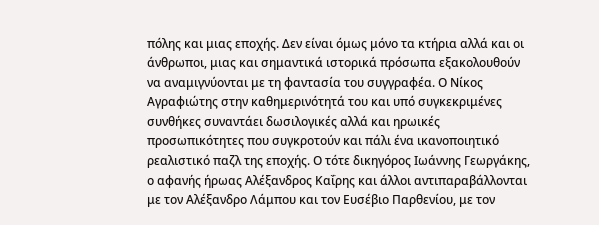πόλης και μιας εποχής. Δεν είναι όμως μόνο τα κτήρια αλλά και οι άνθρωποι, μιας και σημαντικά ιστορικά πρόσωπα εξακολουθούν να αναμιγνύονται με τη φαντασία του συγγραφέα. Ο Νίκος Αγραφιώτης στην καθημερινότητά του και υπό συγκεκριμένες συνθήκες συναντάει δωσιλογικές αλλά και ηρωικές προσωπικότητες που συγκροτούν και πάλι ένα ικανοποιητικό ρεαλιστικό παζλ της εποχής. Ο τότε δικηγόρος Ιωάννης Γεωργάκης, ο αφανής ήρωας Αλέξανδρος Καΐρης και άλλοι αντιπαραβάλλονται με τον Αλέξανδρο Λάμπου και τον Ευσέβιο Παρθενίου, με τον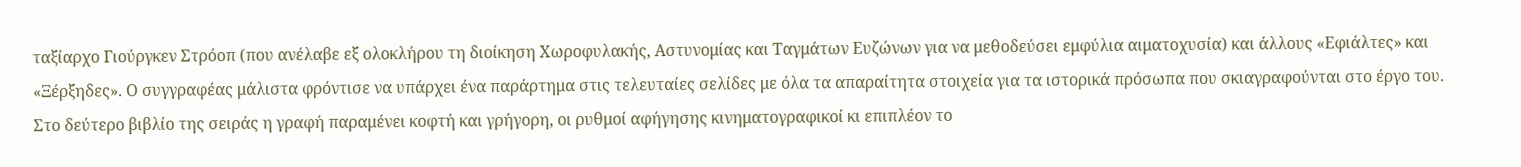ταξίαρχο Γιούργκεν Στρόοπ (που ανέλαβε εξ ολοκλήρου τη διοίκηση Χωροφυλακής, Αστυνομίας και Ταγμάτων Ευζώνων για να μεθοδεύσει εμφύλια αιματοχυσία) και άλλους «Εφιάλτες» και «Ξέρξηδες». Ο συγγραφέας μάλιστα φρόντισε να υπάρχει ένα παράρτημα στις τελευταίες σελίδες με όλα τα απαραίτητα στοιχεία για τα ιστορικά πρόσωπα που σκιαγραφούνται στο έργο του.
Στο δεύτερο βιβλίο της σειράς η γραφή παραμένει κοφτή και γρήγορη, οι ρυθμοί αφήγησης κινηματογραφικοί κι επιπλέον το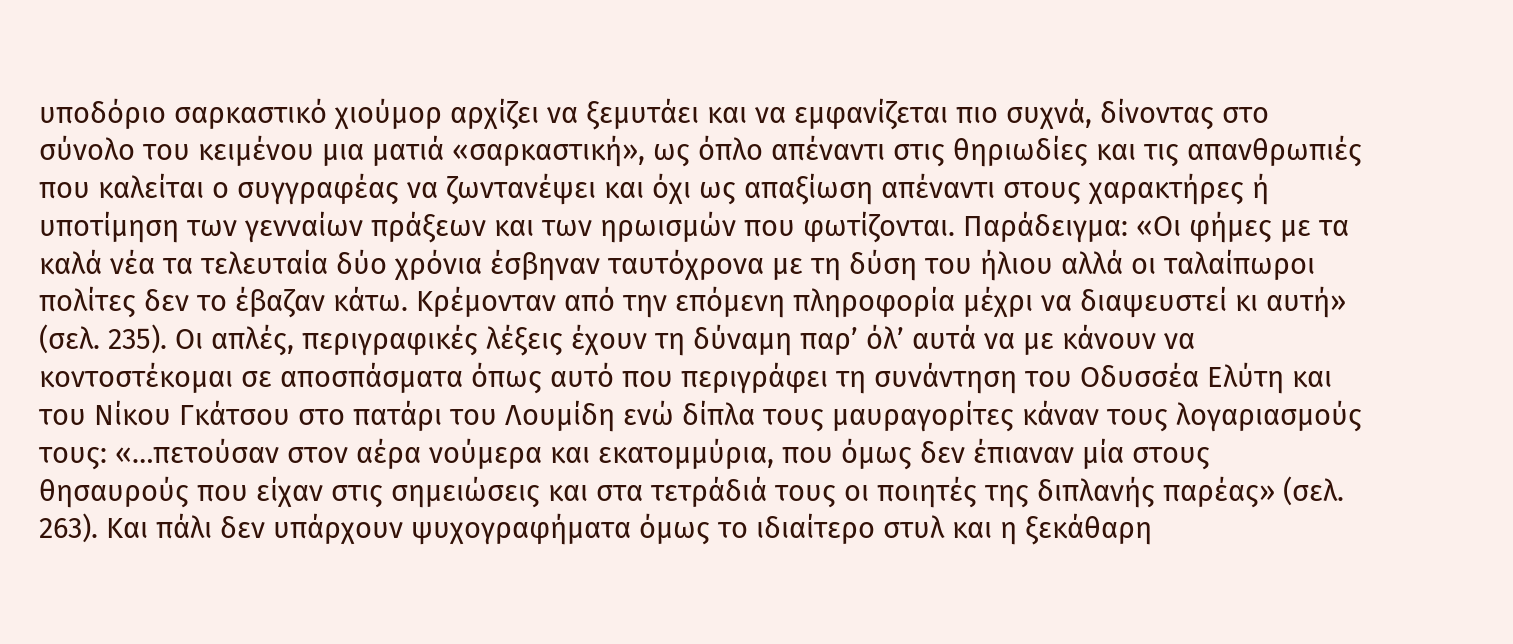υποδόριο σαρκαστικό χιούμορ αρχίζει να ξεμυτάει και να εμφανίζεται πιο συχνά, δίνοντας στο σύνολο του κειμένου μια ματιά «σαρκαστική», ως όπλο απέναντι στις θηριωδίες και τις απανθρωπιές που καλείται ο συγγραφέας να ζωντανέψει και όχι ως απαξίωση απέναντι στους χαρακτήρες ή υποτίμηση των γενναίων πράξεων και των ηρωισμών που φωτίζονται. Παράδειγμα: «Οι φήμες με τα καλά νέα τα τελευταία δύο χρόνια έσβηναν ταυτόχρονα με τη δύση του ήλιου αλλά οι ταλαίπωροι πολίτες δεν το έβαζαν κάτω. Κρέμονταν από την επόμενη πληροφορία μέχρι να διαψευστεί κι αυτή» (σελ. 235). Οι απλές, περιγραφικές λέξεις έχουν τη δύναμη παρ’ όλ’ αυτά να με κάνουν να κοντοστέκομαι σε αποσπάσματα όπως αυτό που περιγράφει τη συνάντηση του Οδυσσέα Ελύτη και του Νίκου Γκάτσου στο πατάρι του Λουμίδη ενώ δίπλα τους μαυραγορίτες κάναν τους λογαριασμούς τους: «…πετούσαν στον αέρα νούμερα και εκατομμύρια, που όμως δεν έπιαναν μία στους θησαυρούς που είχαν στις σημειώσεις και στα τετράδιά τους οι ποιητές της διπλανής παρέας» (σελ. 263). Και πάλι δεν υπάρχουν ψυχογραφήματα όμως το ιδιαίτερο στυλ και η ξεκάθαρη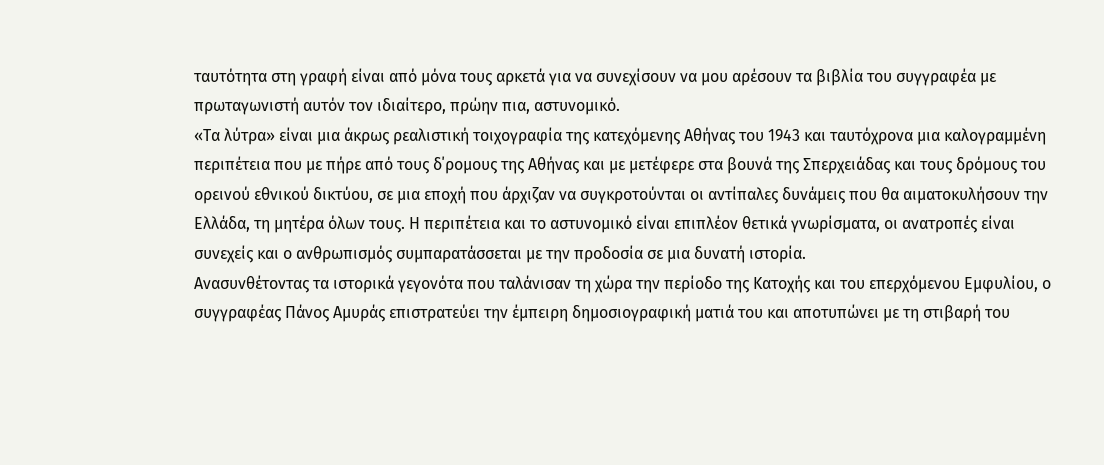ταυτότητα στη γραφή είναι από μόνα τους αρκετά για να συνεχίσουν να μου αρέσουν τα βιβλία του συγγραφέα με πρωταγωνιστή αυτόν τον ιδιαίτερο, πρώην πια, αστυνομικό.
«Τα λύτρα» είναι μια άκρως ρεαλιστική τοιχογραφία της κατεχόμενης Αθήνας του 1943 και ταυτόχρονα μια καλογραμμένη περιπέτεια που με πήρε από τους δ΄ρομους της Αθήνας και με μετέφερε στα βουνά της Σπερχειάδας και τους δρόμους του ορεινού εθνικού δικτύου, σε μια εποχή που άρχιζαν να συγκροτούνται οι αντίπαλες δυνάμεις που θα αιματοκυλήσουν την Ελλάδα, τη μητέρα όλων τους. Η περιπέτεια και το αστυνομικό είναι επιπλέον θετικά γνωρίσματα, οι ανατροπές είναι συνεχείς και ο ανθρωπισμός συμπαρατάσσεται με την προδοσία σε μια δυνατή ιστορία.
Aνασυνθέτοντας τα ιστορικά γεγονότα που ταλάνισαν τη χώρα την περίοδο της Κατοχής και του επερχόμενου Εμφυλίου, ο συγγραφέας Πάνος Αμυράς επιστρατεύει την έμπειρη δημοσιογραφική ματιά του και αποτυπώνει με τη στιβαρή του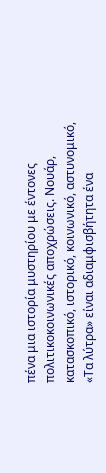πένα μια ιστορία μυστηρίου με έντονες πολιτικοκοινωνικές αποχρώσεις. Νουάρ, κατασκοπικό, ιστορικό, κοινωνικό, αστυνομικό, «Τα λύτρα» είναι αδιαμφισβήτητα ένα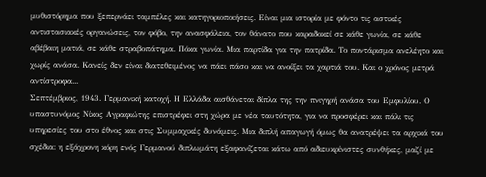μυθιστόρημα που ξεπερνάει ταμπέλες και κατηγοριοποιήσεις. Είναι μια ιστορία με φόντο τις αστικές αντιστασιακές οργανώσεις, τον φόβο, την ανασφάλεια, τον θάνατο που καραδοκεί σε κάθε γωνία, σε κάθε αβέβαιη ματιά, σε κάθε στραβοπάτημα. Πόκα γωνία. Μια παρτίδα για την πατρίδα. Το ποντάρισμα ανελέητο και χωρίς ανάσα. Κανείς δεν είναι διατεθειμένος να πάει πάσο και να ανοίξει τα χαρτιά του. Και ο χρόνος μετρά αντίστροφα...
Σεπτέμβριος, 1943. Γερμανική κατοχή. Η Ελλάδα αισθάνεται δίπλα της την πνιγηρή ανάσα του Εμφυλίου. Ο υπαστυνόμος Νίκος Αγραφιώτης επιστρέφει στη χώρα με νέα ταυτότητα, για να προσφέρει και πάλι τις υπηρεσίες του στο έθνος και στις Συμμαχικές δυνάμεις. Μια διπλή απαγωγή όμως θα ανατρέψει τα αρχικά του σχέδια: η εξάχρονη κόρη ενός Γερμανού διπλωμάτη εξαφανίζεται κάτω από αδιευκρίνιστες συνθήκες, μαζί με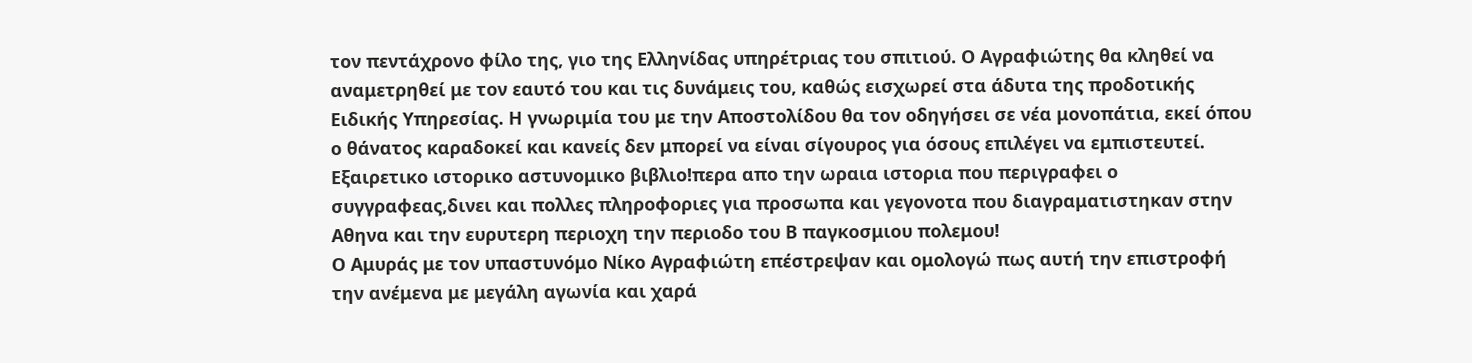τον πεντάχρονο φίλο της, γιο της Ελληνίδας υπηρέτριας του σπιτιού. Ο Αγραφιώτης θα κληθεί να αναμετρηθεί με τον εαυτό του και τις δυνάμεις του, καθώς εισχωρεί στα άδυτα της προδοτικής Ειδικής Υπηρεσίας. Η γνωριμία του με την Αποστολίδου θα τον οδηγήσει σε νέα μονοπάτια, εκεί όπου ο θάνατος καραδοκεί και κανείς δεν μπορεί να είναι σίγουρος για όσους επιλέγει να εμπιστευτεί.
Εξαιρετικο ιστορικο αστυνομικο βιβλιο!περα απο την ωραια ιστορια που περιγραφει ο συγγραφεας,δινει και πολλες πληροφοριες για προσωπα και γεγονοτα που διαγραματιστηκαν στην Αθηνα και την ευρυτερη περιοχη την περιοδο του Β παγκοσμιου πολεμου!
Ο Αμυράς με τον υπαστυνόμο Νίκο Αγραφιώτη επέστρεψαν και ομολογώ πως αυτή την επιστροφή την ανέμενα με μεγάλη αγωνία και χαρά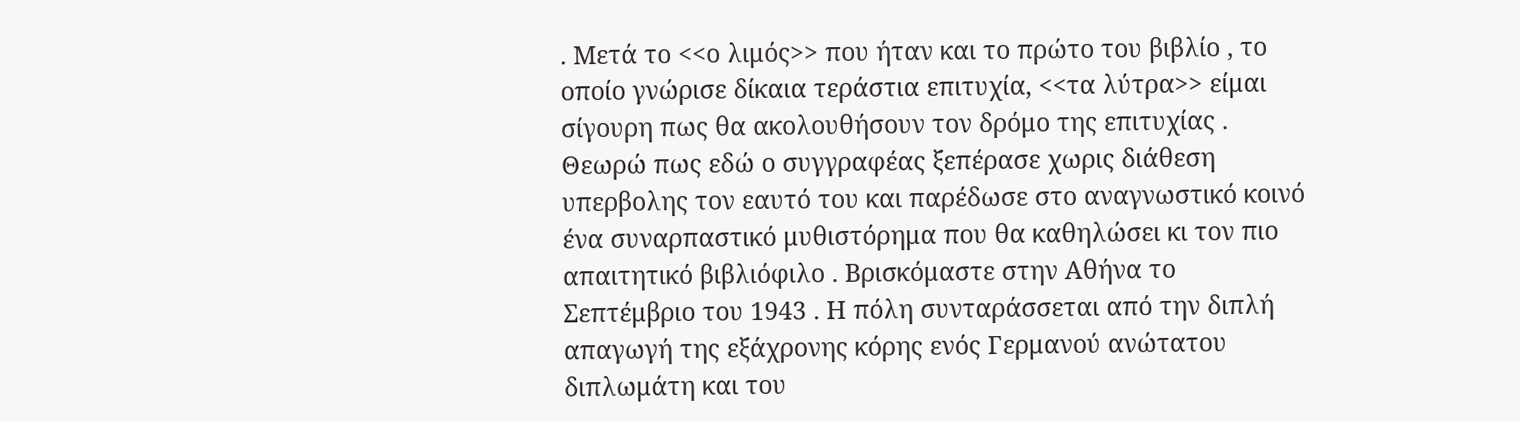. Μετά το <<ο λιμός>> που ήταν και το πρώτο του βιβλίο , το οποίο γνώρισε δίκαια τεράστια επιτυχία, <<τα λύτρα>> είμαι σίγουρη πως θα ακολουθήσουν τον δρόμο της επιτυχίας . Θεωρώ πως εδώ ο συγγραφέας ξεπέρασε χωρις διάθεση υπερβολης τον εαυτό του και παρέδωσε στο αναγνωστικό κοινό ένα συναρπαστικό μυθιστόρημα που θα καθηλώσει κι τον πιο απαιτητικό βιβλιόφιλο . Βρισκόμαστε στην Αθήνα το Σεπτέμβριο του 1943 . Η πόλη συνταράσσεται από την διπλή απαγωγή της εξάχρονης κόρης ενός Γερμανού ανώτατου διπλωμάτη και του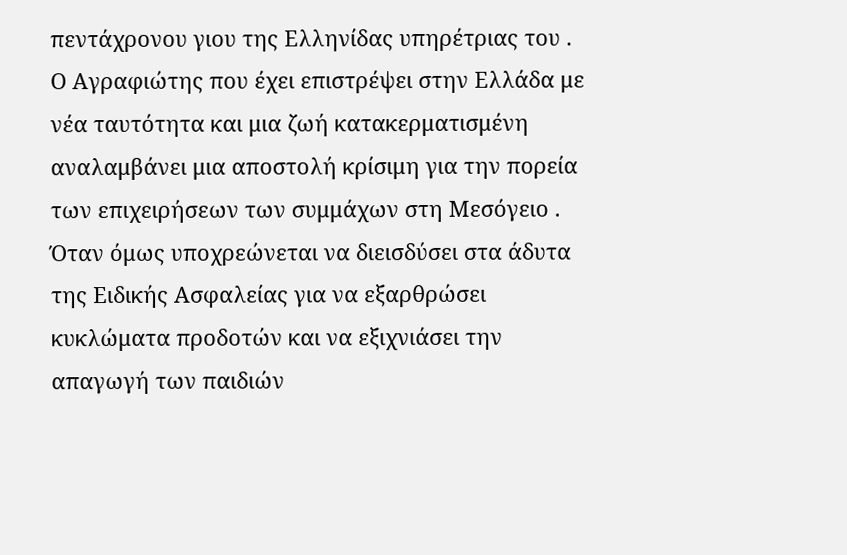πεντάχρονου γιου της Ελληνίδας υπηρέτριας του . Ο Αγραφιώτης που έχει επιστρέψει στην Ελλάδα με νέα ταυτότητα και μια ζωή κατακερματισμένη αναλαμβάνει μια αποστολή κρίσιμη για την πορεία των επιχειρήσεων των συμμάχων στη Μεσόγειο . Όταν όμως υποχρεώνεται να διεισδύσει στα άδυτα της Ειδικής Ασφαλείας για να εξαρθρώσει κυκλώματα προδοτών και να εξιχνιάσει την απαγωγή των παιδιών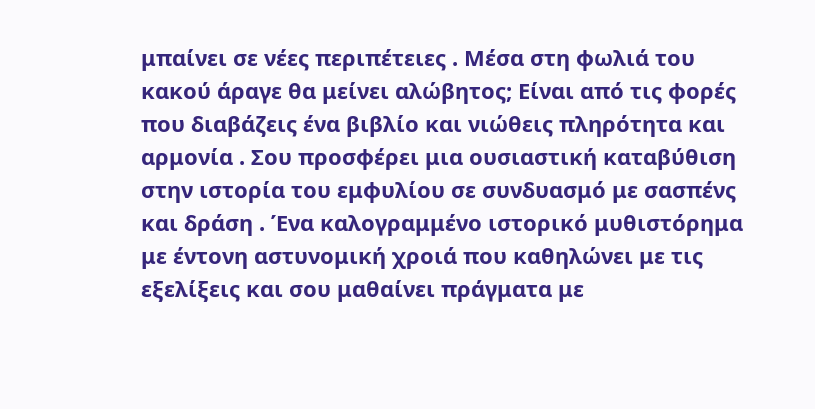μπαίνει σε νέες περιπέτειες . Μέσα στη φωλιά του κακού άραγε θα μείνει αλώβητος; Είναι από τις φορές που διαβάζεις ένα βιβλίο και νιώθεις πληρότητα και αρμονία . Σου προσφέρει μια ουσιαστική καταβύθιση στην ιστορία του εμφυλίου σε συνδυασμό με σασπένς και δράση . Ένα καλογραμμένο ιστορικό μυθιστόρημα με έντονη αστυνομική χροιά που καθηλώνει με τις εξελίξεις και σου μαθαίνει πράγματα με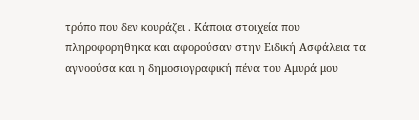τρόπο που δεν κουράζει . Κάποια στοιχεία που πληροφορηθηκα και αφορούσαν στην Ειδική Ασφάλεια τα αγνοούσα και η δημοσιογραφική πένα του Αμυρά μου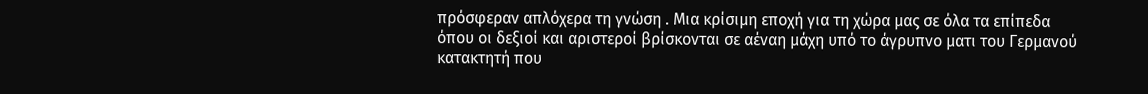πρόσφεραν απλόχερα τη γνώση . Μια κρίσιμη εποχή για τη χώρα μας σε όλα τα επίπεδα όπου οι δεξιοί και αριστεροί βρίσκονται σε αέναη μάχη υπό το άγρυπνο ματι του Γερμανού κατακτητή που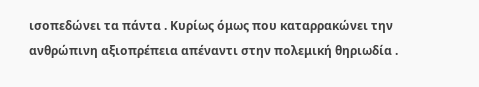ισοπεδώνει τα πάντα . Κυρίως όμως που καταρρακώνει την ανθρώπινη αξιοπρέπεια απέναντι στην πολεμική θηριωδία .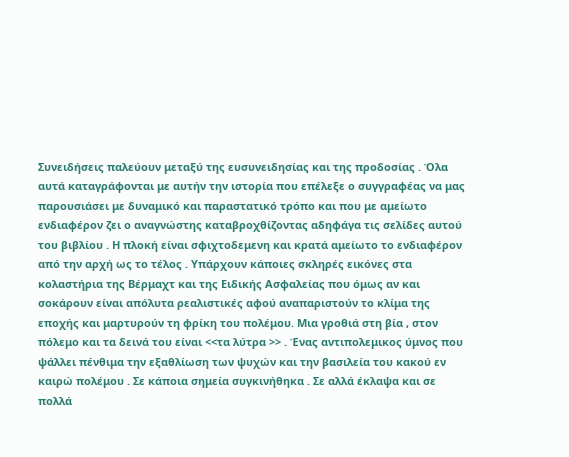Συνειδήσεις παλεύουν μεταξύ της ευσυνειδησίας και της προδοσίας . Όλα αυτά καταγράφονται με αυτήν την ιστορία που επέλεξε ο συγγραφέας να μας παρουσιάσει με δυναμικό και παραστατικό τρόπο και που με αμείωτο ενδιαφέρον ζει ο αναγνώστης καταβροχθίζοντας αδηφάγα τις σελίδες αυτού του βιβλίου . Η πλοκή είναι σφιχτοδεμενη και κρατά αμείωτο το ενδιαφέρον από την αρχή ως το τέλος . Υπάρχουν κάποιες σκληρές εικόνες στα κολαστήρια της Βέρμαχτ και της Ειδικής Ασφαλείας που όμως αν και σοκάρουν είναι απόλυτα ρεαλιστικές αφού αναπαριστούν το κλίμα της εποχής και μαρτυρούν τη φρίκη του πολέμου. Μια γροθιά στη βία , στον πόλεμο και τα δεινά του είναι <<τα λύτρα >> . Ένας αντιπολεμικος ύμνος που ψάλλει πένθιμα την εξαθλίωση των ψυχών και την βασιλεία του κακού εν καιρώ πολέμου . Σε κάποια σημεία συγκινήθηκα . Σε αλλά έκλαψα και σε πολλά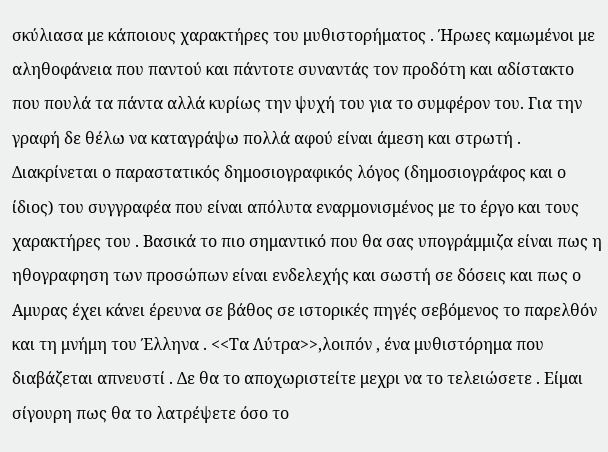σκύλιασα με κάποιους χαρακτήρες του μυθιστορήματος . Ήρωες καμωμένοι με αληθοφάνεια που παντού και πάντοτε συναντάς τον προδότη και αδίστακτο που πουλά τα πάντα αλλά κυρίως την ψυχή του για το συμφέρον του. Για την γραφή δε θέλω να καταγράψω πολλά αφού είναι άμεση και στρωτή . Διακρίνεται ο παραστατικός δημοσιογραφικός λόγος (δημοσιογράφος και ο ίδιος) του συγγραφέα που είναι απόλυτα εναρμονισμένος με το έργο και τους χαρακτήρες του . Βασικά το πιο σημαντικό που θα σας υπογράμμιζα είναι πως η ηθογραφηση των προσώπων είναι ενδελεχής και σωστή σε δόσεις και πως ο Αμυρας έχει κάνει έρευνα σε βάθος σε ιστορικές πηγές σεβόμενος το παρελθόν και τη μνήμη του Έλληνα . <<Τα Λύτρα>>,λοιπόν , ένα μυθιστόρημα που διαβάζεται απνευστί . Δε θα το αποχωριστείτε μεχρι να το τελειώσετε . Είμαι σίγουρη πως θα το λατρέψετε όσο το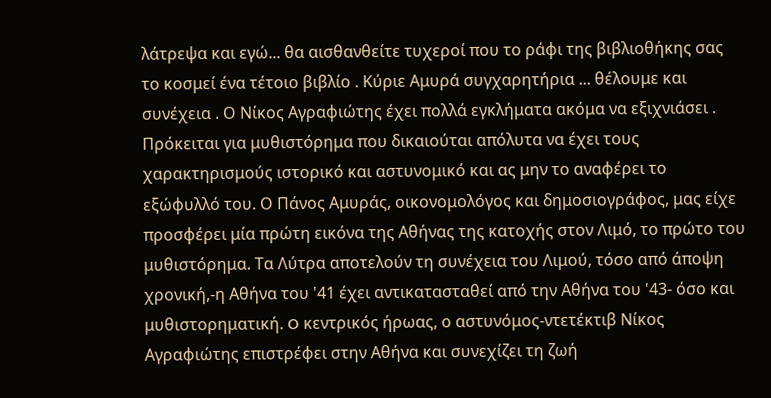λάτρεψα και εγώ... θα αισθανθείτε τυχεροί που το ράφι της βιβλιοθήκης σας το κοσμεί ένα τέτοιο βιβλίο . Κύριε Αμυρά συγχαρητήρια ... θέλουμε και συνέχεια . Ο Νίκος Αγραφιώτης έχει πολλά εγκλήματα ακόμα να εξιχνιάσει .
Πρόκειται για μυθιστόρημα που δικαιούται απόλυτα να έχει τους χαρακτηρισμούς ιστορικό και αστυνομικό και ας μην το αναφέρει το εξώφυλλό του. Ο Πάνος Αμυράς, οικονομολόγος και δημοσιογράφος, μας είχε προσφέρει μία πρώτη εικόνα της Αθήνας της κατοχής στον Λιμό, το πρώτο του μυθιστόρημα. Τα Λύτρα αποτελούν τη συνέχεια του Λιμού, τόσο από άποψη χρονική,-η Αθήνα του '41 έχει αντικατασταθεί από την Αθήνα του '43- όσο και μυθιστορηματική. O κεντρικός ήρωας, ο αστυνόμος-ντετέκτιβ Νίκος Αγραφιώτης επιστρέφει στην Αθήνα και συνεχίζει τη ζωή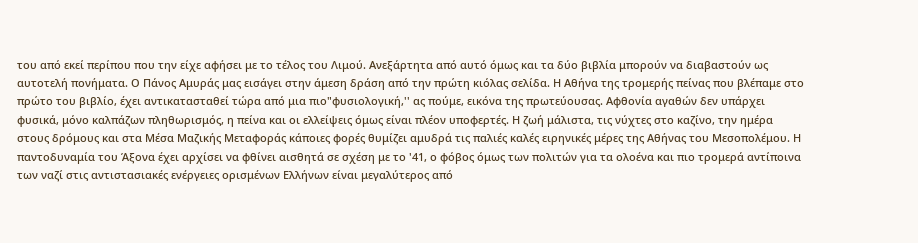του από εκεί περίπου που την είχε αφήσει με το τέλος του Λιμού. Ανεξάρτητα από αυτό όμως και τα δύο βιβλία μπορούν να διαβαστούν ως αυτοτελή πονήματα. Ο Πάνος Αμυράς μας εισάγει στην άμεση δράση από την πρώτη κιόλας σελίδα. Η Αθήνα της τρομερής πείνας που βλέπαμε στο πρώτο του βιβλίο, έχει αντικατασταθεί τώρα από μια πιο"φυσιολογική,'' ας πούμε, εικόνα της πρωτεύουσας. Αφθονία αγαθών δεν υπάρχει φυσικά, μόνο καλπάζων πληθωρισμός, η πείνα και οι ελλείψεις όμως είναι πλέον υποφερτές. Η ζωή μάλιστα, τις νύχτες στo καζίνo, την ημέρα στους δρόμους και στα Μέσα Μαζικής Μεταφοράς κάποιες φορές θυμίζει αμυδρά τις παλιές καλές ειρηνικές μέρες της Αθήνας του Μεσοπολέμου. Η παντοδυναμία του Άξονα έχει αρχίσει να φθίνει αισθητά σε σχέση με το '41, ο φόβος όμως των πολιτών για τα ολοένα και πιο τρομερά αντίποινα των ναζί στις αντιστασιακές ενέργειες ορισμένων Ελλήνων είναι μεγαλύτερος από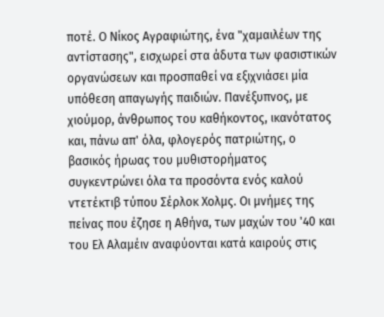ποτέ. Ο Νίκος Αγραφιώτης, ένα "χαμαιλέων της αντίστασης", εισχωρεί στα άδυτα των φασιστικών οργανώσεων και προσπαθεί να εξιχνιάσει μία υπόθεση απαγωγής παιδιών. Πανέξυπνος, με χιούμορ, άνθρωπος του καθήκοντος, ικανότατος και, πάνω απ' όλα, φλογερός πατριώτης, ο βασικός ήρωας του μυθιστορήματος συγκεντρώνει όλα τα προσόντα ενός καλού ντετέκτιβ τύπου Σέρλοκ Χολμς. Οι μνήμες της πείνας που έζησε η Αθήνα, των μαχών του '40 και του Ελ Αλαμέιν αναφύονται κατά καιρούς στις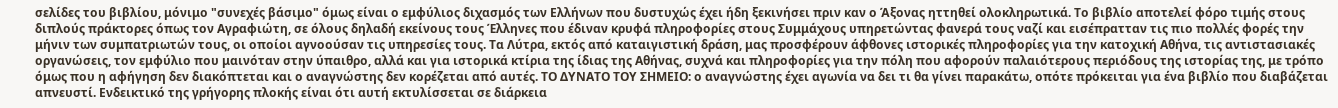σελίδες του βιβλίου, μόνιμο "συνεχές βάσιμο" όμως είναι ο εμφύλιος διχασμός των Ελλήνων που δυστυχώς έχει ήδη ξεκινήσει πριν καν ο Άξονας ηττηθεί ολοκληρωτικά. Το βιβλίο αποτελεί φόρο τιμής στους διπλούς πράκτορες όπως τον Αγραφιώτη, σε όλους δηλαδή εκείνους τους Έλληνες που έδιναν κρυφά πληροφορίες στους Συμμάχους υπηρετώντας φανερά τους ναζί και εισέπρατταν τις πιο πολλές φορές την μήνιν των συμπατριωτών τους, οι οποίοι αγνοούσαν τις υπηρεσίες τους. Τα Λύτρα, εκτός από καταιγιστική δράση, μας προσφέρουν άφθονες ιστορικές πληροφορίες για την κατοχική Αθήνα, τις αντιστασιακές οργανώσεις, τον εμφύλιο που μαινόταν στην ύπαιθρο, αλλά και για ιστορικά κτίρια της ίδιας της Αθήνας, συχνά και πληροφορίες για την πόλη που αφορούν παλαιότερους περιόδους της ιστορίας της, με τρόπο όμως που η αφήγηση δεν διακόπτεται και ο αναγνώστης δεν κορέζεται από αυτές. ΤΟ ΔΥΝΑΤΟ ΤΟΥ ΣΗΜΕΙΟ: ο αναγνώστης έχει αγωνία να δει τι θα γίνει παρακάτω, οπότε πρόκειται για ένα βιβλίο που διαβάζεται απνευστί. Ενδεικτικό της γρήγορης πλοκής είναι ότι αυτή εκτυλίσσεται σε διάρκεια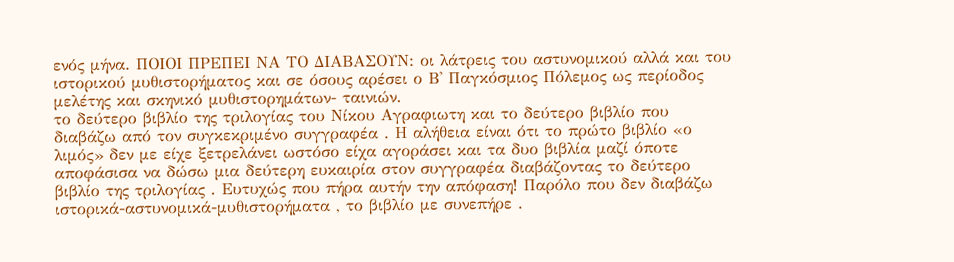ενός μήνα. ΠΟΙΟΙ ΠΡΕΠΕΙ ΝΑ ΤΟ ΔΙΑΒΑΣΟΥΝ: οι λάτρεις του αστυνομικού αλλά και του ιστορικού μυθιστορήματος και σε όσους αρέσει ο Β' Παγκόσμιος Πόλεμος ως περίοδος μελέτης και σκηνικό μυθιστορημάτων- ταινιών.
το δεύτερο βιβλίο της τριλογίας του Νίκου Αγραφιωτη και το δεύτερο βιβλίο που διαβάζω από τον συγκεκριμένο συγγραφέα . Η αλήθεια είναι ότι το πρώτο βιβλίο «ο λιμός» δεν με είχε ξετρελάνει ωστόσο είχα αγοράσει και τα δυο βιβλία μαζί όποτε αποφάσισα να δώσω μια δεύτερη ευκαιρία στον συγγραφέα διαβάζοντας το δεύτερο βιβλίο της τριλογίας . Ευτυχώς που πήρα αυτήν την απόφαση! Παρόλο που δεν διαβάζω ιστορικά-αστυνομικά-μυθιστορήματα , το βιβλίο με συνεπήρε .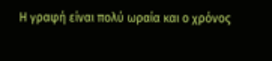Η γραφή είναι πολύ ωραία και ο χρόνος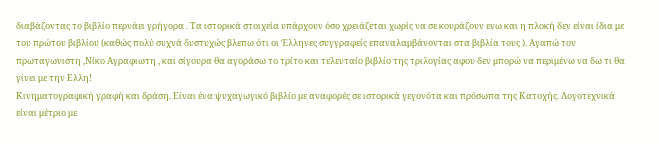διαβάζοντας το βιβλίο περνάει γρήγορα . Τα ιστορικά στοιχεία υπάρχουν όσο χρειάζεται χωρίς να σε κουράζουν ενω και η πλοκή δεν είναι ίδια με του πρώτου βιβλίου (καθώς πολύ συχνά δυστυχώς βλεπω ότι οι Έλληνες συγγραφείς επαναλαμβάνονται στα βιβλία τους ). Αγαπώ τον πρωταγωνιστη ,Νίκο Αγραφιωτη , και σίγουρα θα αγοράσω το τρίτο και τελευταίο βιβλίο της τριλογίας αφου δεν μπορώ να περιμένω να δω τι θα γίνει με την Ελλη!
Κινηματογραφική γραφή και δράση. Είναι ένα ψυχαγωγικό βιβλίο με αναφορές σε ιστορικά γεγονότα και πρόσωπα της Κατοχής. Λογοτεχνικά είναι μέτριο με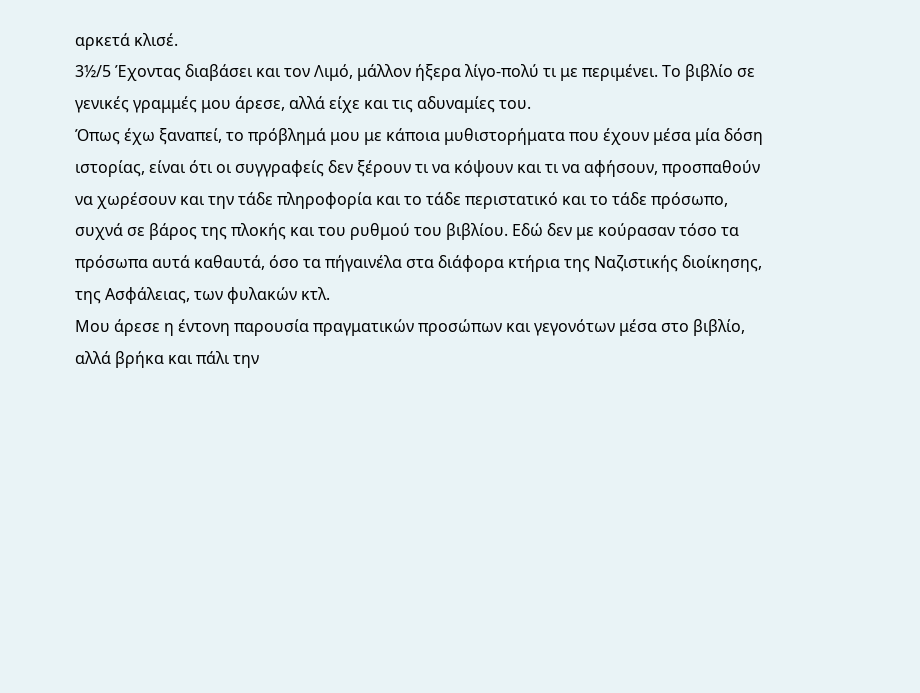αρκετά κλισέ.
3½/5 Έχοντας διαβάσει και τον Λιμό, μάλλον ήξερα λίγο-πολύ τι με περιμένει. Το βιβλίο σε γενικές γραμμές μου άρεσε, αλλά είχε και τις αδυναμίες του.
Όπως έχω ξαναπεί, το πρόβλημά μου με κάποια μυθιστορήματα που έχουν μέσα μία δόση ιστορίας, είναι ότι οι συγγραφείς δεν ξέρουν τι να κόψουν και τι να αφήσουν, προσπαθούν να χωρέσουν και την τάδε πληροφορία και το τάδε περιστατικό και το τάδε πρόσωπο, συχνά σε βάρος της πλοκής και του ρυθμού του βιβλίου. Εδώ δεν με κούρασαν τόσο τα πρόσωπα αυτά καθαυτά, όσο τα πήγαινέλα στα διάφορα κτήρια της Ναζιστικής διοίκησης, της Ασφάλειας, των φυλακών κτλ.
Μου άρεσε η έντονη παρουσία πραγματικών προσώπων και γεγονότων μέσα στο βιβλίο, αλλά βρήκα και πάλι την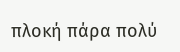πλοκή πάρα πολύ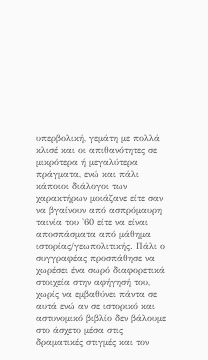υπερβολική, γεμάτη με πολλά κλισέ και οι απιθανότητες σε μικρότερα ή μεγαλύτερα πράγματα, ενώ και πάλι κάποιοι διάλογοι των χαρακτήρων μοιάζανε είτε σαν να βγαίνουν από ασπρόμαυρη ταινία του '60 είτε να είναι αποσπάσματα από μάθημα ιστορίας/γεωπολιτικής. Πάλι ο συγγραφέας προσπάθησε να χωρέσει ένα σωρό διαφορετικά στοιχεία στην αφήγησή του, χωρίς να εμβαθύνει πάντα σε αυτά ενώ αν σε ιστορικό και αστυνομικό βιβλίο δεν βάλουμε στο άσχετο μέσα στις δραματικές στιγμές και τον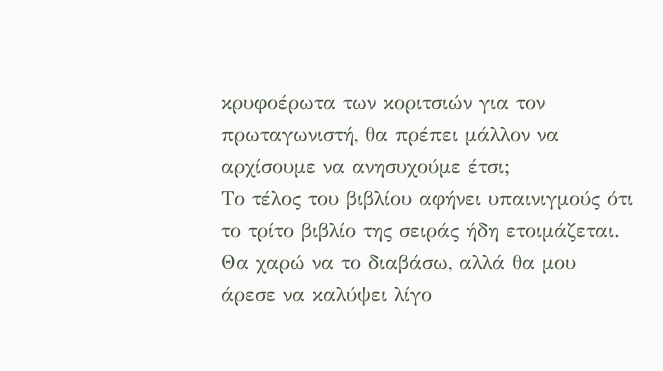κρυφοέρωτα των κοριτσιών για τον πρωταγωνιστή, θα πρέπει μάλλον να αρχίσουμε να ανησυχούμε έτσι;
Το τέλος του βιβλίου αφήνει υπαινιγμούς ότι το τρίτο βιβλίο της σειράς ήδη ετοιμάζεται. Θα χαρώ να το διαβάσω, αλλά θα μου άρεσε να καλύψει λίγο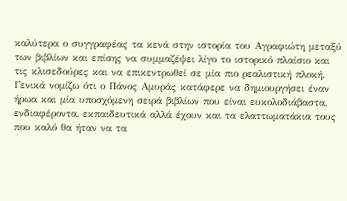καλύτερα ο συγγραφέας τα κενά στην ιστορία του Αγραφιώτη μεταξύ των βιβλίων και επίσης να συμμαζέψει λίγο το ιστορικό πλαίσιο και τις κλισεδούρες και να επικεντρωθεί σε μία πιο ρεαλιστική πλοκή.
Γενικά νομίζω ότι ο Πάνος Αμυράς κατάφερε να δημιουργήσει έναν ήρωα και μία υποσχόμενη σειρά βιβλίων που είναι ευκολοδιάβαστα, ενδιαφέροντα, εκπαιδευτικά αλλά έχουν και τα ελαττωματάκια τους που καλό θα ήταν να τα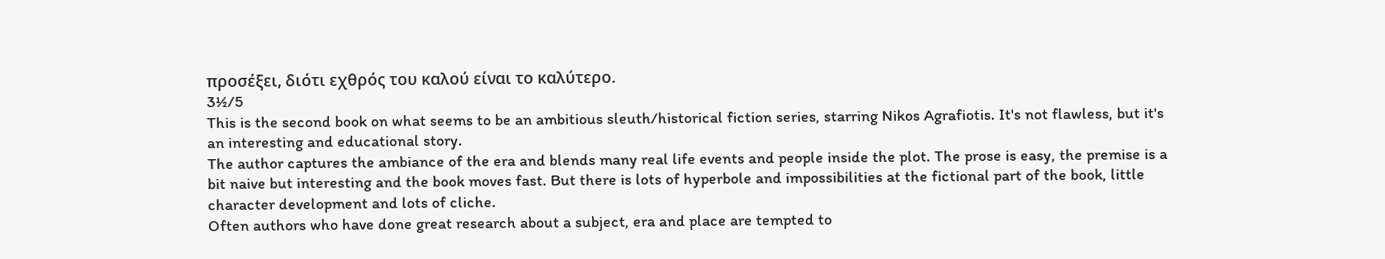προσέξει, διότι εχθρός του καλού είναι το καλύτερο.
3½/5
This is the second book on what seems to be an ambitious sleuth/historical fiction series, starring Nikos Agrafiotis. It's not flawless, but it's an interesting and educational story.
The author captures the ambiance of the era and blends many real life events and people inside the plot. The prose is easy, the premise is a bit naive but interesting and the book moves fast. But there is lots of hyperbole and impossibilities at the fictional part of the book, little character development and lots of cliche.
Often authors who have done great research about a subject, era and place are tempted to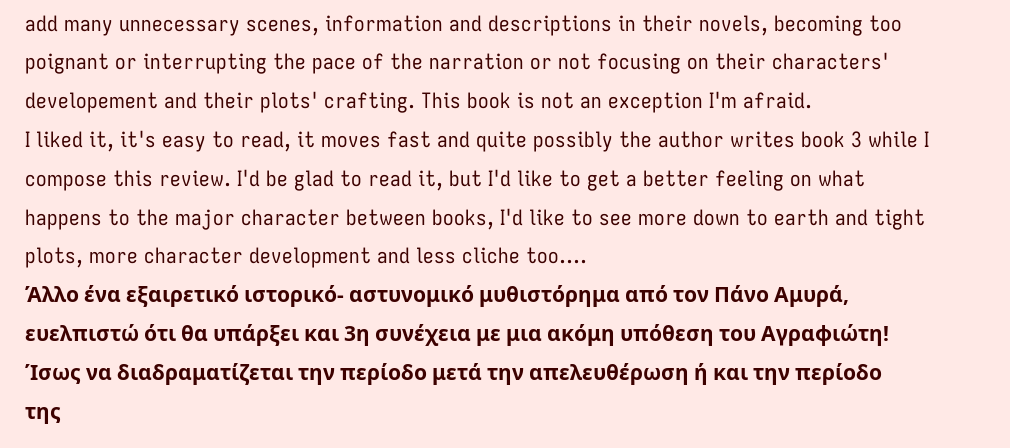add many unnecessary scenes, information and descriptions in their novels, becoming too poignant or interrupting the pace of the narration or not focusing on their characters' developement and their plots' crafting. This book is not an exception I'm afraid.
I liked it, it's easy to read, it moves fast and quite possibly the author writes book 3 while I compose this review. I'd be glad to read it, but I'd like to get a better feeling on what happens to the major character between books, I'd like to see more down to earth and tight plots, more character development and less cliche too....
Άλλο ένα εξαιρετικό ιστορικό- αστυνομικό μυθιστόρημα από τον Πάνο Αμυρά, ευελπιστώ ότι θα υπάρξει και 3η συνέχεια με μια ακόμη υπόθεση του Αγραφιώτη! Ίσως να διαδραματίζεται την περίοδο μετά την απελευθέρωση ή και την περίοδο της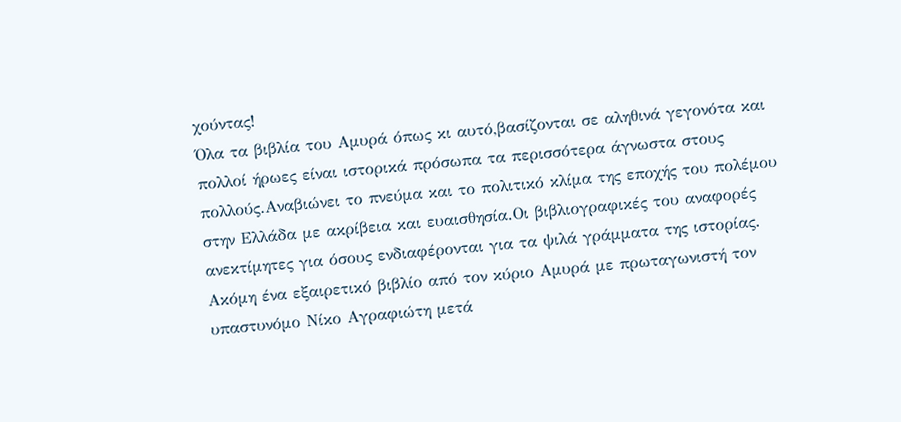χούντας!
Όλα τα βιβλία του Αμυρά όπως κι αυτό,βασίζονται σε αληθινά γεγονότα και πολλοί ήρωες είναι ιστορικά πρόσωπα τα περισσότερα άγνωστα στους πολλούς.Αναβιώνει το πνεύμα και το πολιτικό κλίμα της εποχής του πολέμου στην Ελλάδα με ακρίβεια και ευαισθησία.Οι βιβλιογραφικές του αναφορές ανεκτίμητες για όσους ενδιαφέρονται για τα ψιλά γράμματα της ιστορίας.
Ακόμη ένα εξαιρετικό βιβλίο από τον κύριο Αμυρά με πρωταγωνιστή τον υπαστυνόμο Νίκο Αγραφιώτη μετά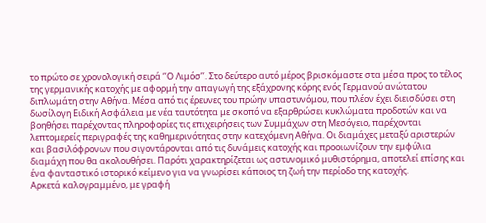το πρώτο σε χρονολογική σειρά ‘’Ο Λιμόσ’’. Στο δεύτερο αυτό μέρος βρισκόμαστε στα μέσα προς το τέλος της γερμανικής κατοχής με αφορμή την απαγωγή της εξάχρονης κόρης ενός Γερμανού ανώτατου διπλωμάτη στην Αθήνα. Μέσα από τις έρευνες του πρώην υπαστυνόμου, που πλέον έχει διεισδύσει στη δωσίλογη Ειδική Ασφάλεια με νέα ταυτότητα με σκοπό να εξαρθρώσει κυκλώματα προδοτών και να βοηθήσει παρέχοντας πληροφορίες τις επιχειρήσεις των Συμμάχων στη Μεσόγειο, παρέχονται λεπτομερείς περιγραφές της καθημερινότητας στην κατεχόμενη Αθήνα. Οι διαμάχες μεταξύ αριστερών και βασιλόφρονων που σιγοντάρονται από τις δυνάμεις κατοχής και προοιωνίζουν την εμφύλια διαμάχη που θα ακολουθήσει. Παρότι χαρακτηρίζεται ως αστυνομικό μυθιστόρημα, αποτελεί επίσης και ένα φανταστικό ιστορικό κείμενο για να γνωρίσει κάποιος τη ζωή την περίοδο της κατοχής.
Αρκετά καλογραμμένο, με γραφή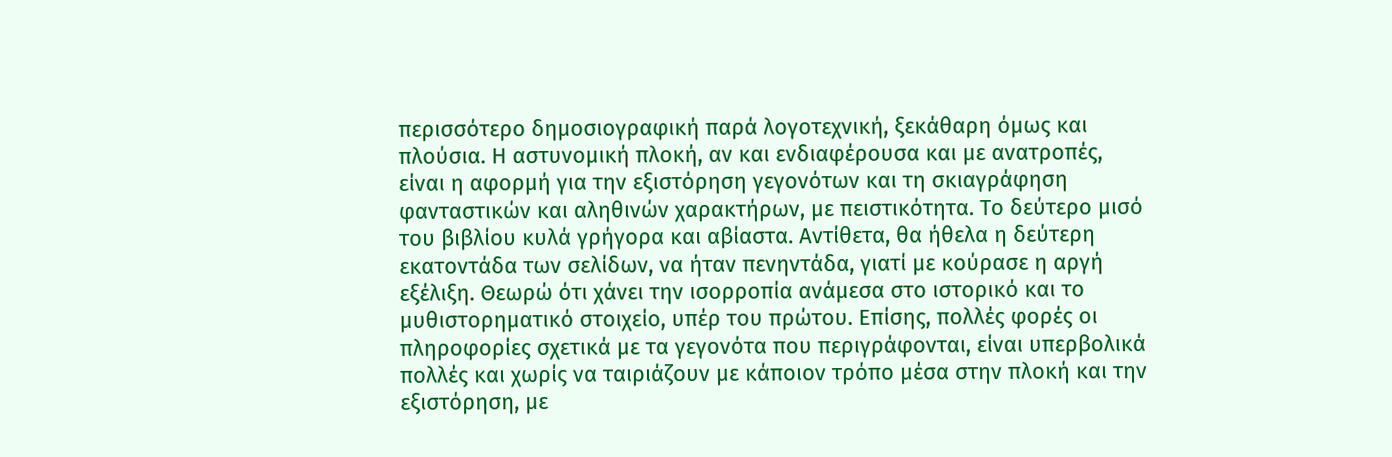περισσότερο δημοσιογραφική παρά λογοτεχνική, ξεκάθαρη όμως και πλούσια. Η αστυνομική πλοκή, αν και ενδιαφέρουσα και με ανατροπές, είναι η αφορμή για την εξιστόρηση γεγονότων και τη σκιαγράφηση φανταστικών και αληθινών χαρακτήρων, με πειστικότητα. Το δεύτερο μισό του βιβλίου κυλά γρήγορα και αβίαστα. Αντίθετα, θα ήθελα η δεύτερη εκατοντάδα των σελίδων, να ήταν πενηντάδα, γιατί με κούρασε η αργή εξέλιξη. Θεωρώ ότι χάνει την ισορροπία ανάμεσα στο ιστορικό και το μυθιστορηματικό στοιχείο, υπέρ του πρώτου. Επίσης, πολλές φορές οι πληροφορίες σχετικά με τα γεγονότα που περιγράφονται, είναι υπερβολικά πολλές και χωρίς να ταιριάζουν με κάποιον τρόπο μέσα στην πλοκή και την εξιστόρηση, με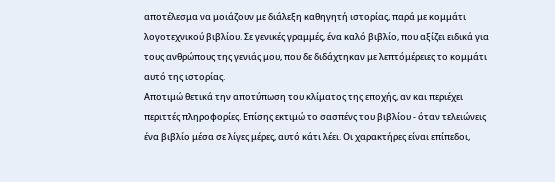αποτέλεσμα να μοιάζουν με διάλεξη καθηγητή ιστορίας, παρά με κομμάτι λογοτεχνικού βιβλίου. Σε γενικές γραμμές, ένα καλό βιβλίο, που αξίζει ειδικά για τους ανθρώπους της γενιάς μου, που δε διδάχτηκαν με λεπτόμέρειες το κομμάτι αυτό της ιστορίας.
Αποτιμώ θετικά την αποτύπωση του κλίματος της εποχής, αν και περιέχει περιττές πληροφορίες. Επίσης εκτιμώ το σασπένς του βιβλίου - όταν τελειώνεις ένα βιβλίο μέσα σε λίγες μέρες, αυτό κάτι λέει. Οι χαρακτήρες είναι επίπεδοι,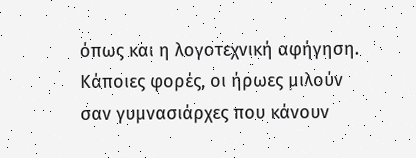όπως και η λογοτεχνική αφήγηση. Κάποιες φορές, οι ήρωες μιλούν σαν γυμνασιάρχες που κάνουν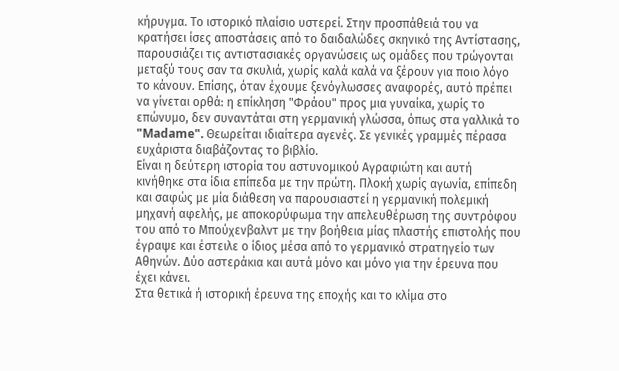κήρυγμα. Το ιστορικό πλαίσιο υστερεί. Στην προσπάθειά του να κρατήσει ίσες αποστάσεις από το δαιδαλώδες σκηνικό της Αντίστασης, παρουσιάζει τις αντιστασιακές οργανώσεις ως ομάδες που τρώγονται μεταξύ τους σαν τα σκυλιά, χωρίς καλά καλά να ξέρουν για ποιο λόγο το κάνουν. Επίσης, όταν έχουμε ξενόγλωσσες αναφορές, αυτό πρέπει να γίνεται ορθά: η επίκληση "Φράου" προς μια γυναίκα, χωρίς το επώνυμο, δεν συναντάται στη γερμανική γλώσσα, όπως στα γαλλικά το "Madame". Θεωρείται ιδιαίτερα αγενές. Σε γενικές γραμμές πέρασα ευχάριστα διαβάζοντας το βιβλίο.
Είναι η δεύτερη ιστορία του αστυνομικού Αγραφιώτη και αυτή κινήθηκε στα ίδια επίπεδα με την πρώτη. Πλοκή χωρίς αγωνία, επίπεδη και σαφώς με μία διάθεση να παρουσιαστεί η γερμανική πολεμική μηχανή αφελής, με αποκορύφωμα την απελευθέρωση της συντρόφου του από το Μπούχενβαλντ με την βοήθεια μίας πλαστής επιστολής που έγραψε και έστειλε ο ίδιος μέσα από το γερμανικό στρατηγείο των Αθηνών. Δύο αστεράκια και αυτά μόνο και μόνο για την έρευνα που έχει κάνει.
Στα θετικά ή ιστορική έρευνα της εποχής και το κλίμα στο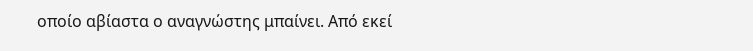οποίο αβίαστα ο αναγνώστης μπαίνει. Από εκεί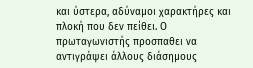και ύστερα, αδύναμοι χαρακτήρες και πλοκή που δεν πείθει. Ο πρωταγωνιστής προσπαθει να αντιγράψει άλλους διάσημους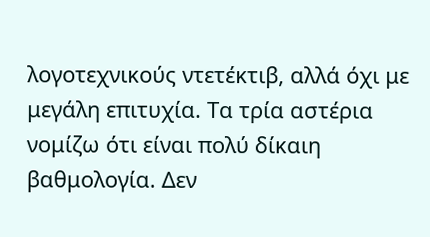λογοτεχνικούς ντετέκτιβ, αλλά όχι με μεγάλη επιτυχία. Τα τρία αστέρια νομίζω ότι είναι πολύ δίκαιη βαθμολογία. Δεν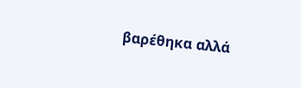βαρέθηκα αλλά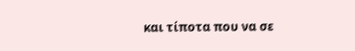και τίποτα που να σε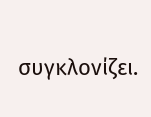συγκλονίζει.